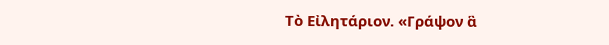Τὸ Εἰλητάριον. «Γράψον ἃ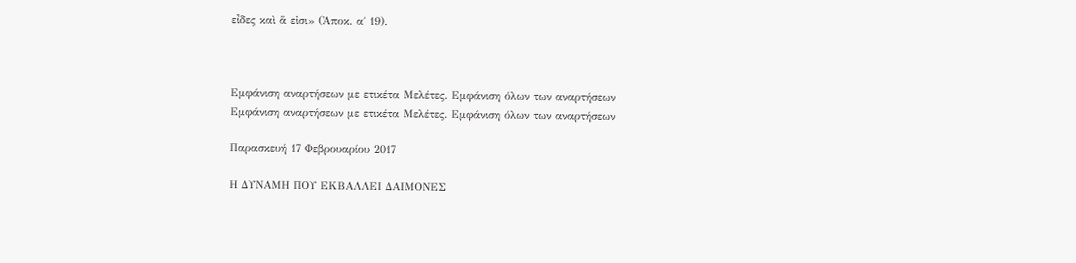εἶδες καὶ ἅ εἰσι» (Ἀποκ. α΄ 19).



Εμφάνιση αναρτήσεων με ετικέτα Μελέτες. Εμφάνιση όλων των αναρτήσεων
Εμφάνιση αναρτήσεων με ετικέτα Μελέτες. Εμφάνιση όλων των αναρτήσεων

Παρασκευή 17 Φεβρουαρίου 2017

Η ΔΥΝΑΜΗ ΠΟΥ ΕΚΒΑΛΛΕΙ ΔΑΙΜΟΝΕΣ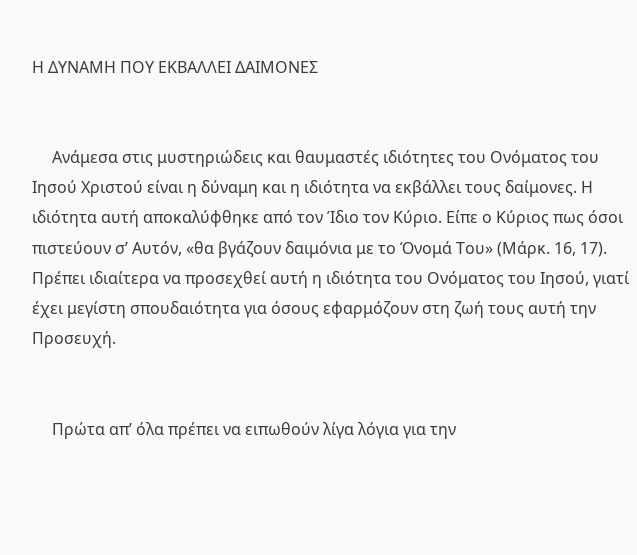Η ΔΥΝΑΜΗ ΠΟΥ ΕΚΒΑΛΛΕΙ ΔΑΙΜΟΝΕΣ


     Ανάμεσα στις μυστηριώδεις και θαυμαστές ιδιότητες του Ονόματος του Ιησού Χριστού είναι η δύναμη και η ιδιότητα να εκβάλλει τους δαίμονες. Η ιδιότητα αυτή αποκαλύφθηκε από τον Ίδιο τον Κύριο. Είπε ο Κύριος πως όσοι πιστεύουν σ’ Αυτόν, «θα βγάζουν δαιμόνια με το Όνομά Του» (Μάρκ. 16, 17). Πρέπει ιδιαίτερα να προσεχθεί αυτή η ιδιότητα του Ονόματος του Ιησού, γιατί έχει μεγίστη σπουδαιότητα για όσους εφαρμόζουν στη ζωή τους αυτή την Προσευχή.


     Πρώτα απ’ όλα πρέπει να ειπωθούν λίγα λόγια για την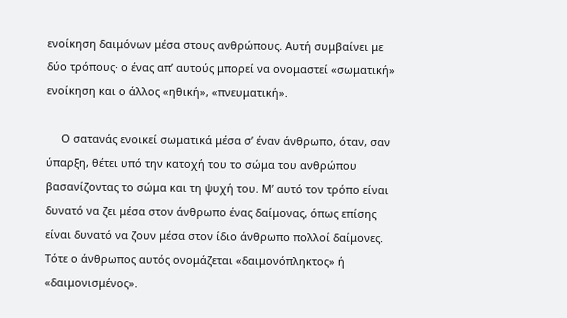ενοίκηση δαιμόνων μέσα στους ανθρώπους. Αυτή συμβαίνει με δύο τρόπους· ο ένας απ’ αυτούς μπορεί να ονομαστεί «σωματική» ενοίκηση και ο άλλος «ηθική», «πνευματική».

     Ο σατανάς ενοικεί σωματικά μέσα σ’ έναν άνθρωπο, όταν, σαν ύπαρξη, θέτει υπό την κατοχή του το σώμα του ανθρώπου βασανίζοντας το σώμα και τη ψυχή του. Μ’ αυτό τον τρόπο είναι δυνατό να ζει μέσα στον άνθρωπο ένας δαίμονας, όπως επίσης είναι δυνατό να ζουν μέσα στον ίδιο άνθρωπο πολλοί δαίμονες. Τότε ο άνθρωπος αυτός ονομάζεται «δαιμονόπληκτος» ή «δαιμονισμένος».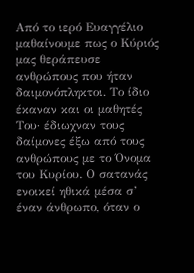Από το ιερό Ευαγγέλιο μαθαίνουμε πως ο Κύριός μας θεράπευσε ανθρώπους που ήταν δαιμονόπληκτοι. Το ίδιο έκαναν και οι μαθητές Του· έδιωχναν τους δαίμονες έξω από τους ανθρώπους με το Όνομα του Κυρίου. Ο σατανάς ενοικεί ηθικά μέσα σ’ έναν άνθρωπο, όταν ο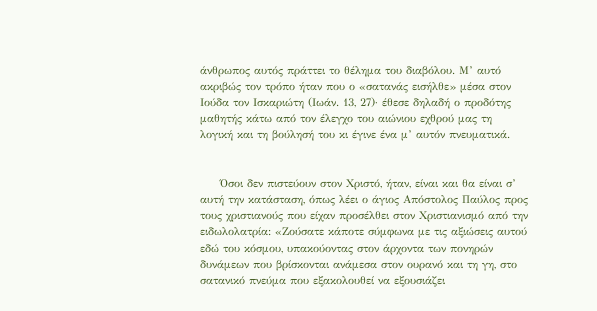άνθρωπος αυτός πράττει το θέλημα του διαβόλου. Μ’ αυτό ακριβώς τον τρόπο ήταν που ο «σατανάς εισήλθε» μέσα στον Ιούδα τον Ισκαριώτη (Ιωάν. 13, 27)· έθεσε δηλαδή ο προδότης μαθητής κάτω από τον έλεγχο του αιώνιου εχθρού μας τη λογική και τη βούλησή του κι έγινε ένα μ’ αυτόν πνευματικά.


     Όσοι δεν πιστεύουν στον Χριστό, ήταν, είναι και θα είναι σ’ αυτή την κατάσταση, όπως λέει ο άγιος Απόστολος Παύλος προς τους χριστιανούς που είχαν προσέλθει στον Χριστιανισμό από την ειδωλολατρία: «Ζούσατε κάποτε σύμφωνα με τις αξιώσεις αυτού εδώ του κόσμου, υπακούοντας στον άρχοντα των πονηρών δυνάμεων που βρίσκονται ανάμεσα στον ουρανό και τη γη, στο σατανικό πνεύμα που εξακολουθεί να εξουσιάζει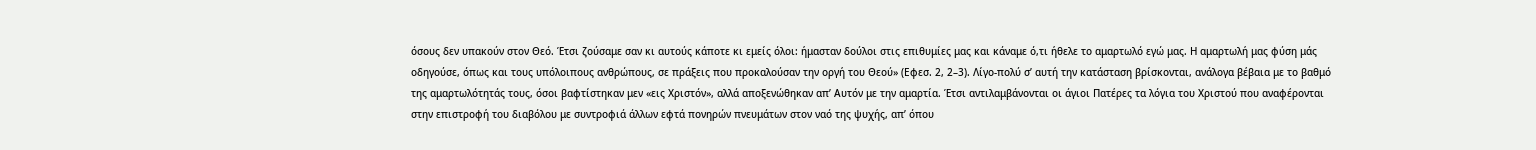όσους δεν υπακούν στον Θεό. Έτσι ζούσαμε σαν κι αυτούς κάποτε κι εμείς όλοι: ήμασταν δούλοι στις επιθυμίες μας και κάναμε ό,τι ήθελε το αμαρτωλό εγώ μας. Η αμαρτωλή μας φύση μάς οδηγούσε, όπως και τους υπόλοιπους ανθρώπους, σε πράξεις που προκαλούσαν την οργή του Θεού» (Εφεσ. 2, 2–3). Λίγο-πολύ σ’ αυτή την κατάσταση βρίσκονται, ανάλογα βέβαια με το βαθμό της αμαρτωλότητάς τους, όσοι βαφτίστηκαν μεν «εις Χριστόν», αλλά αποξενώθηκαν απ’ Αυτόν με την αμαρτία. Έτσι αντιλαμβάνονται οι άγιοι Πατέρες τα λόγια του Χριστού που αναφέρονται στην επιστροφή του διαβόλου με συντροφιά άλλων εφτά πονηρών πνευμάτων στον ναό της ψυχής, απ’ όπου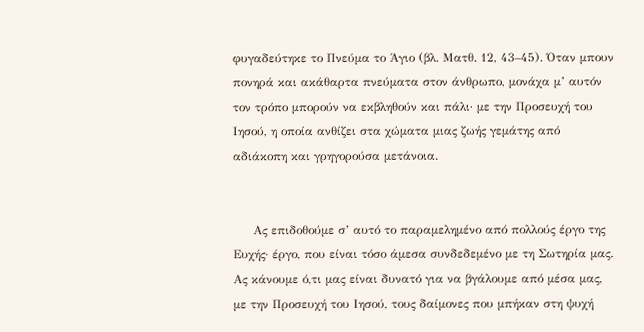φυγαδεύτηκε το Πνεύμα το Άγιο (βλ. Ματθ. 12, 43–45). Όταν μπουν πονηρά και ακάθαρτα πνεύματα στον άνθρωπο, μονάχα μ’ αυτόν τον τρόπο μπορούν να εκβληθούν και πάλι· με την Προσευχή του Ιησού, η οποία ανθίζει στα χώματα μιας ζωής γεμάτης από αδιάκοπη και γρηγορούσα μετάνοια.


     Ας επιδοθούμε σ’ αυτό το παραμελημένο από πολλούς έργο της Ευχής· έργο, που είναι τόσο άμεσα συνδεδεμένο με τη Σωτηρία μας. Ας κάνουμε ό,τι μας είναι δυνατό για να βγάλουμε από μέσα μας, με την Προσευχή του Ιησού, τους δαίμονες που μπήκαν στη ψυχή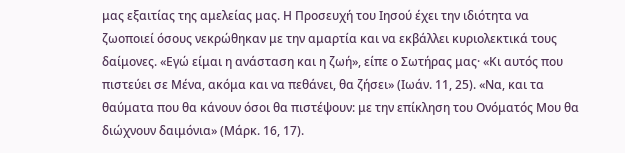μας εξαιτίας της αμελείας μας. Η Προσευχή του Ιησού έχει την ιδιότητα να ζωοποιεί όσους νεκρώθηκαν με την αμαρτία και να εκβάλλει κυριολεκτικά τους δαίμονες. «Εγώ είμαι η ανάσταση και η ζωή», είπε ο Σωτήρας μας· «Κι αυτός που πιστεύει σε Μένα, ακόμα και να πεθάνει, θα ζήσει» (Ιωάν. 11, 25). «Να, και τα θαύματα που θα κάνουν όσοι θα πιστέψουν: με την επίκληση του Ονόματός Μου θα διώχνουν δαιμόνια» (Μάρκ. 16, 17).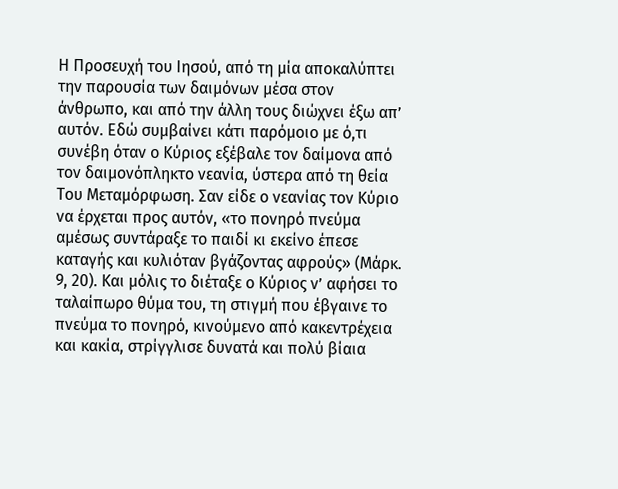Η Προσευχή του Ιησού, από τη μία αποκαλύπτει την παρουσία των δαιμόνων μέσα στον άνθρωπο, και από την άλλη τους διώχνει έξω απ’ αυτόν. Εδώ συμβαίνει κάτι παρόμοιο με ό,τι συνέβη όταν ο Κύριος εξέβαλε τον δαίμονα από τον δαιμονόπληκτο νεανία, ύστερα από τη θεία Του Μεταμόρφωση. Σαν είδε ο νεανίας τον Κύριο να έρχεται προς αυτόν, «το πονηρό πνεύμα αμέσως συντάραξε το παιδί κι εκείνο έπεσε καταγής και κυλιόταν βγάζοντας αφρούς» (Μάρκ. 9, 20). Και μόλις το διέταξε ο Κύριος ν’ αφήσει το ταλαίπωρο θύμα του, τη στιγμή που έβγαινε το πνεύμα το πονηρό, κινούμενο από κακεντρέχεια και κακία, στρίγγλισε δυνατά και πολύ βίαια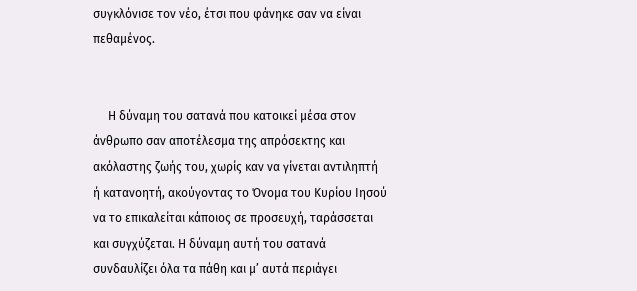συγκλόνισε τον νέο, έτσι που φάνηκε σαν να είναι πεθαμένος.


     Η δύναμη του σατανά που κατοικεί μέσα στον άνθρωπο σαν αποτέλεσμα της απρόσεκτης και ακόλαστης ζωής του, χωρίς καν να γίνεται αντιληπτή ή κατανοητή, ακούγοντας το Όνομα του Κυρίου Ιησού να το επικαλείται κάποιος σε προσευχή, ταράσσεται και συγχύζεται. Η δύναμη αυτή του σατανά συνδαυλίζει όλα τα πάθη και μ’ αυτά περιάγει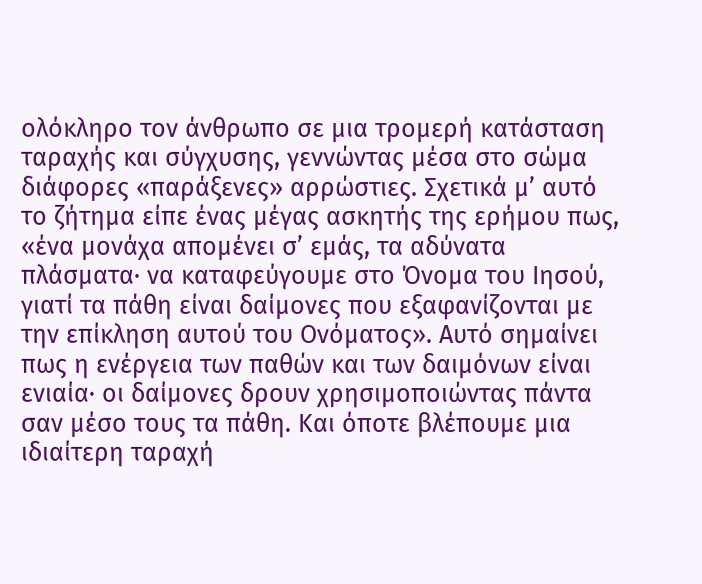ολόκληρο τον άνθρωπο σε μια τρομερή κατάσταση ταραχής και σύγχυσης, γεννώντας μέσα στο σώμα διάφορες «παράξενες» αρρώστιες. Σχετικά μ’ αυτό το ζήτημα είπε ένας μέγας ασκητής της ερήμου πως, «ένα μονάχα απομένει σ’ εμάς, τα αδύνατα πλάσματα· να καταφεύγουμε στο Όνομα του Ιησού, γιατί τα πάθη είναι δαίμονες που εξαφανίζονται με την επίκληση αυτού του Ονόματος». Αυτό σημαίνει πως η ενέργεια των παθών και των δαιμόνων είναι ενιαία· οι δαίμονες δρουν χρησιμοποιώντας πάντα σαν μέσο τους τα πάθη. Και όποτε βλέπουμε μια ιδιαίτερη ταραχή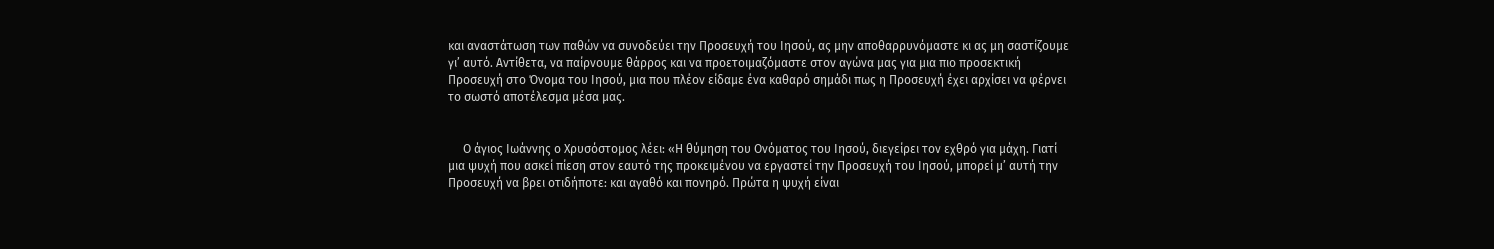και αναστάτωση των παθών να συνοδεύει την Προσευχή του Ιησού, ας μην αποθαρρυνόμαστε κι ας μη σαστίζουμε γι’ αυτό. Αντίθετα, να παίρνουμε θάρρος και να προετοιμαζόμαστε στον αγώνα μας για μια πιο προσεκτική Προσευχή στο Όνομα του Ιησού, μια που πλέον είδαμε ένα καθαρό σημάδι πως η Προσευχή έχει αρχίσει να φέρνει το σωστό αποτέλεσμα μέσα μας.


     Ο άγιος Ιωάννης ο Χρυσόστομος λέει: «Η θύμηση του Ονόματος του Ιησού, διεγείρει τον εχθρό για μάχη. Γιατί μια ψυχή που ασκεί πίεση στον εαυτό της προκειμένου να εργαστεί την Προσευχή του Ιησού, μπορεί μ’ αυτή την Προσευχή να βρει οτιδήποτε: και αγαθό και πονηρό. Πρώτα η ψυχή είναι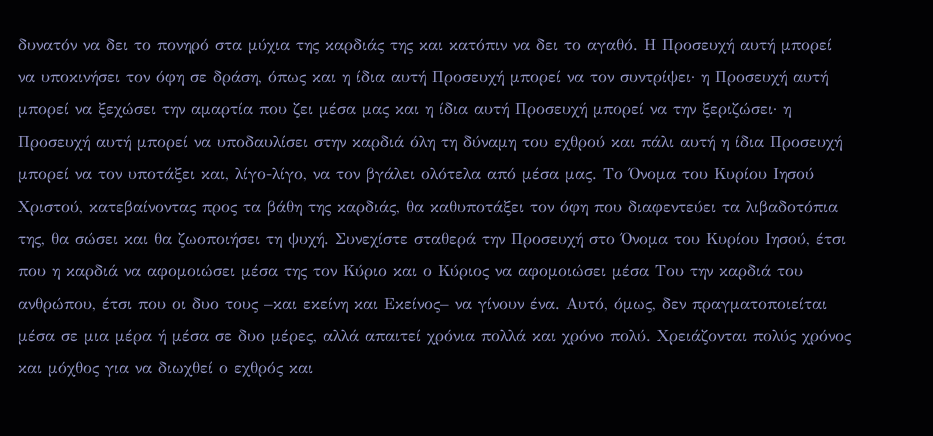δυνατόν να δει το πονηρό στα μύχια της καρδιάς της και κατόπιν να δει το αγαθό. Η Προσευχή αυτή μπορεί να υποκινήσει τον όφη σε δράση, όπως και η ίδια αυτή Προσευχή μπορεί να τον συντρίψει· η Προσευχή αυτή μπορεί να ξεχώσει την αμαρτία που ζει μέσα μας και η ίδια αυτή Προσευχή μπορεί να την ξεριζώσει· η Προσευχή αυτή μπορεί να υποδαυλίσει στην καρδιά όλη τη δύναμη του εχθρού και πάλι αυτή η ίδια Προσευχή μπορεί να τον υποτάξει και, λίγο-λίγο, να τον βγάλει ολότελα από μέσα μας. Το Όνομα του Κυρίου Ιησού Χριστού, κατεβαίνοντας προς τα βάθη της καρδιάς, θα καθυποτάξει τον όφη που διαφεντεύει τα λιβαδοτόπια της, θα σώσει και θα ζωοποιήσει τη ψυχή. Συνεχίστε σταθερά την Προσευχή στο Όνομα του Κυρίου Ιησού, έτσι που η καρδιά να αφομοιώσει μέσα της τον Κύριο και ο Κύριος να αφομοιώσει μέσα Του την καρδιά του ανθρώπου, έτσι που οι δυο τους –και εκείνη και Εκείνος– να γίνουν ένα. Αυτό, όμως, δεν πραγματοποιείται μέσα σε μια μέρα ή μέσα σε δυο μέρες, αλλά απαιτεί χρόνια πολλά και χρόνο πολύ. Χρειάζονται πολύς χρόνος και μόχθος για να διωχθεί ο εχθρός και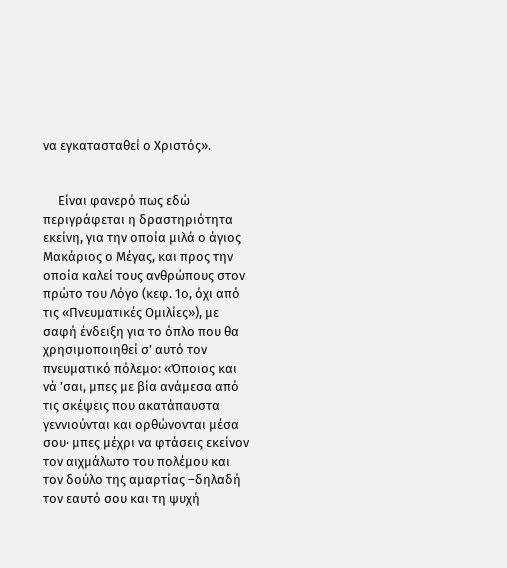να εγκατασταθεί ο Χριστός».


     Είναι φανερό πως εδώ περιγράφεται η δραστηριότητα εκείνη, για την οποία μιλά ο άγιος Μακάριος ο Μέγας, και προς την οποία καλεί τους ανθρώπους στον πρώτο του Λόγο (κεφ. 1ο, όχι από τις «Πνευματικές Ομιλίες»), με σαφή ένδειξη για το όπλο που θα χρησιμοποιηθεί σ’ αυτό τον πνευματικό πόλεμο: «Όποιος και νά ’σαι, μπες με βία ανάμεσα από τις σκέψεις που ακατάπαυστα γεννιούνται και ορθώνονται μέσα σου· μπες μέχρι να φτάσεις εκείνον τον αιχμάλωτο του πολέμου και τον δούλο της αμαρτίας –δηλαδή τον εαυτό σου και τη ψυχή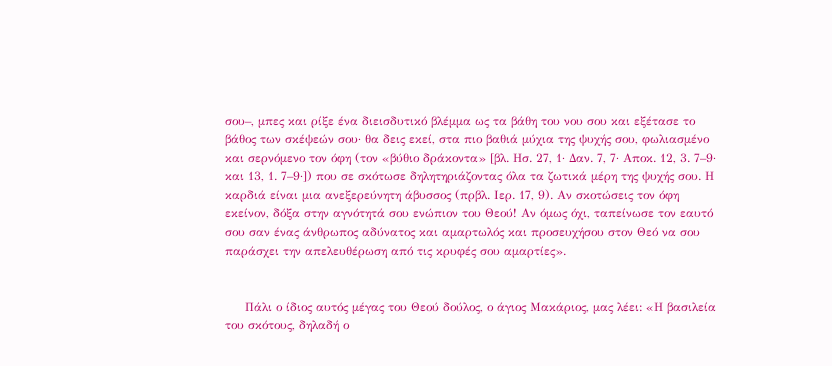σου–, μπες και ρίξε ένα διεισδυτικό βλέμμα ως τα βάθη του νου σου και εξέτασε το βάθος των σκέψεών σου· θα δεις εκεί, στα πιο βαθιά μύχια της ψυχής σου, φωλιασμένο και σερνόμενο τον όφη (τον «βύθιο δράκοντα» [βλ. Ησ. 27, 1· Δαν. 7, 7· Αποκ. 12, 3. 7–9· και 13, 1. 7–9·]) που σε σκότωσε δηλητηριάζοντας όλα τα ζωτικά μέρη της ψυχής σου. Η καρδιά είναι μια ανεξερεύνητη άβυσσος (πρβλ. Ιερ. 17, 9). Αν σκοτώσεις τον όφη εκείνον, δόξα στην αγνότητά σου ενώπιον του Θεού! Αν όμως όχι, ταπείνωσε τον εαυτό σου σαν ένας άνθρωπος αδύνατος και αμαρτωλός και προσευχήσου στον Θεό να σου παράσχει την απελευθέρωση από τις κρυφές σου αμαρτίες».


     Πάλι ο ίδιος αυτός μέγας του Θεού δούλος, ο άγιος Μακάριος, μας λέει: «Η βασιλεία του σκότους, δηλαδή ο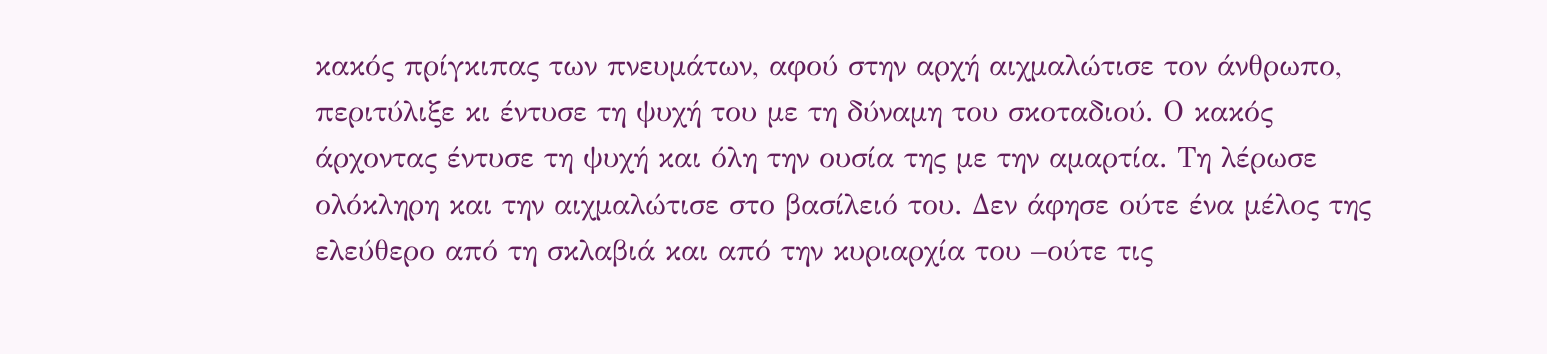κακός πρίγκιπας των πνευμάτων, αφού στην αρχή αιχμαλώτισε τον άνθρωπο, περιτύλιξε κι έντυσε τη ψυχή του με τη δύναμη του σκοταδιού. Ο κακός άρχοντας έντυσε τη ψυχή και όλη την ουσία της με την αμαρτία. Τη λέρωσε ολόκληρη και την αιχμαλώτισε στο βασίλειό του. Δεν άφησε ούτε ένα μέλος της ελεύθερο από τη σκλαβιά και από την κυριαρχία του –ούτε τις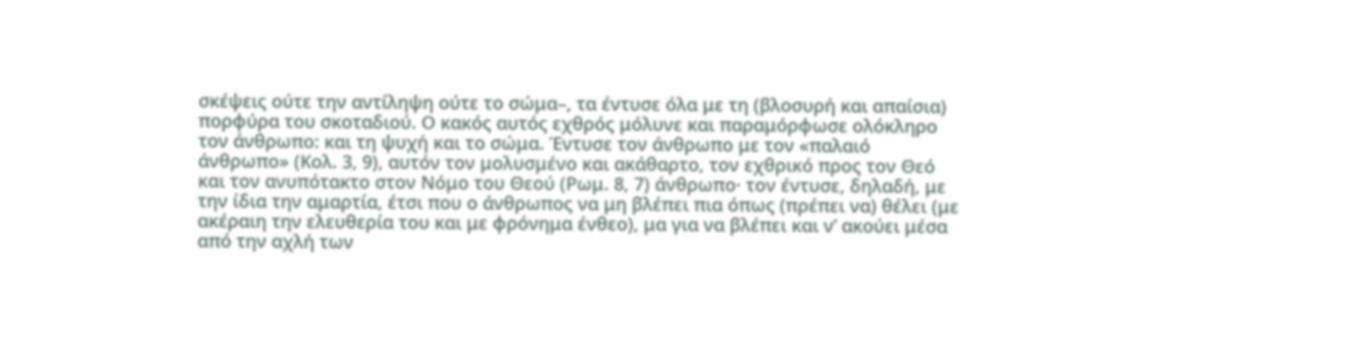σκέψεις ούτε την αντίληψη ούτε το σώμα–, τα έντυσε όλα με τη (βλοσυρή και απαίσια) πορφύρα του σκοταδιού. Ο κακός αυτός εχθρός μόλυνε και παραμόρφωσε ολόκληρο τον άνθρωπο: και τη ψυχή και το σώμα. Έντυσε τον άνθρωπο με τον «παλαιό άνθρωπο» (Κολ. 3, 9), αυτόν τον μολυσμένο και ακάθαρτο, τον εχθρικό προς τον Θεό και τον ανυπότακτο στον Νόμο του Θεού (Ρωμ. 8, 7) άνθρωπο· τον έντυσε, δηλαδή, με την ίδια την αμαρτία, έτσι που ο άνθρωπος να μη βλέπει πια όπως (πρέπει να) θέλει (με ακέραιη την ελευθερία του και με φρόνημα ένθεο), μα για να βλέπει και ν’ ακούει μέσα από την αχλή των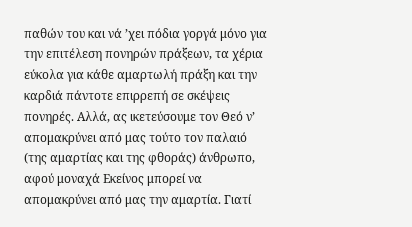παθών του και νά ’χει πόδια γοργά μόνο για την επιτέλεση πονηρών πράξεων, τα χέρια εύκολα για κάθε αμαρτωλή πράξη και την καρδιά πάντοτε επιρρεπή σε σκέψεις πονηρές. Αλλά, ας ικετεύσουμε τον Θεό ν’ απομακρύνει από μας τούτο τον παλαιό (της αμαρτίας και της φθοράς) άνθρωπο, αφού μοναχά Εκείνος μπορεί να απομακρύνει από μας την αμαρτία. Γιατί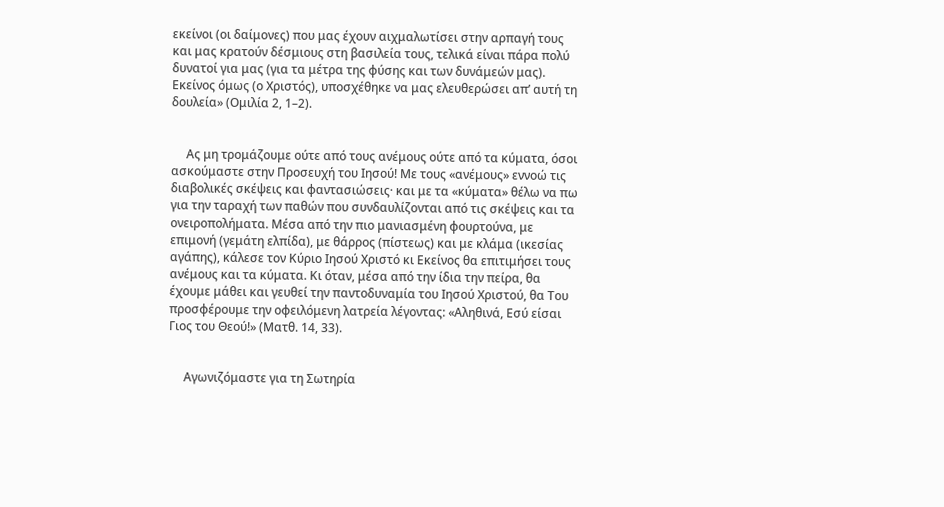εκείνοι (οι δαίμονες) που μας έχουν αιχμαλωτίσει στην αρπαγή τους και μας κρατούν δέσμιους στη βασιλεία τους, τελικά είναι πάρα πολύ δυνατοί για μας (για τα μέτρα της φύσης και των δυνάμεών μας). Εκείνος όμως (ο Χριστός), υποσχέθηκε να μας ελευθερώσει απ’ αυτή τη δουλεία» (Ομιλία 2, 1–2).


     Ας μη τρομάζουμε ούτε από τους ανέμους ούτε από τα κύματα, όσοι ασκούμαστε στην Προσευχή του Ιησού! Με τους «ανέμους» εννοώ τις διαβολικές σκέψεις και φαντασιώσεις· και με τα «κύματα» θέλω να πω για την ταραχή των παθών που συνδαυλίζονται από τις σκέψεις και τα ονειροπολήματα. Μέσα από την πιο μανιασμένη φουρτούνα, με επιμονή (γεμάτη ελπίδα), με θάρρος (πίστεως) και με κλάμα (ικεσίας αγάπης), κάλεσε τον Κύριο Ιησού Χριστό κι Εκείνος θα επιτιμήσει τους ανέμους και τα κύματα. Κι όταν, μέσα από την ίδια την πείρα, θα έχουμε μάθει και γευθεί την παντοδυναμία του Ιησού Χριστού, θα Του προσφέρουμε την οφειλόμενη λατρεία λέγοντας: «Αληθινά, Εσύ είσαι Γιος του Θεού!» (Ματθ. 14, 33).


     Αγωνιζόμαστε για τη Σωτηρία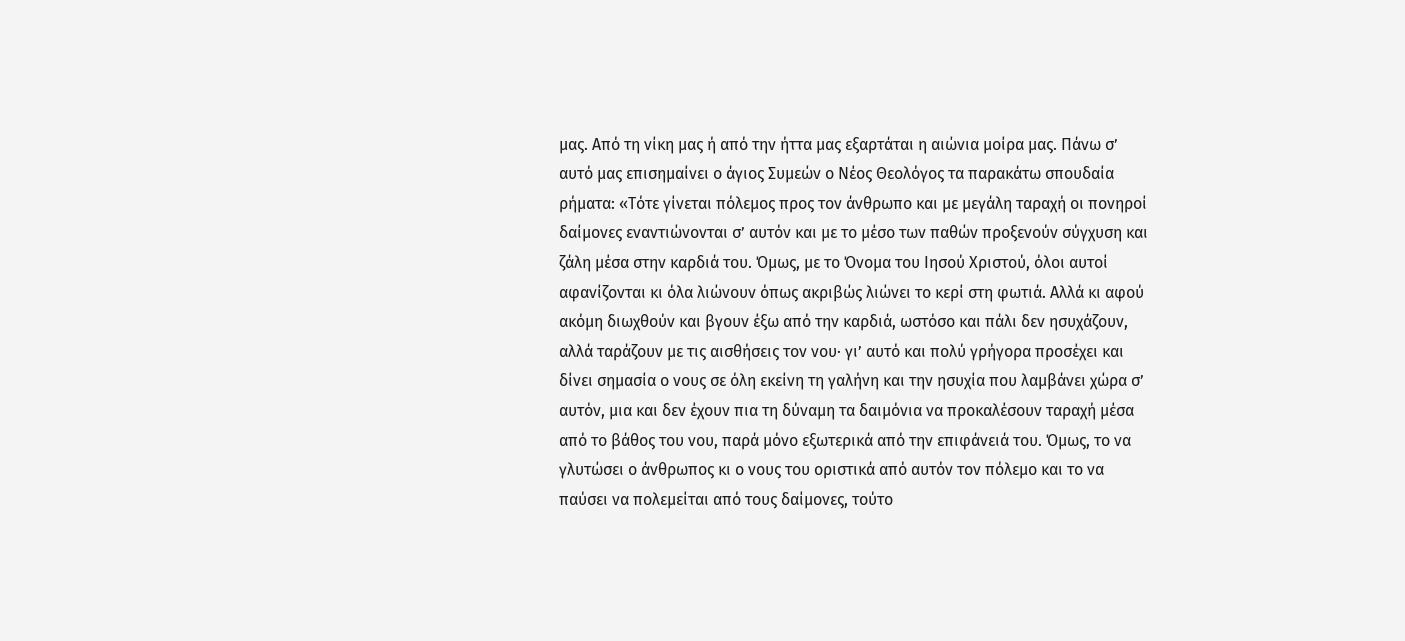μας. Από τη νίκη μας ή από την ήττα μας εξαρτάται η αιώνια μοίρα μας. Πάνω σ’ αυτό μας επισημαίνει ο άγιος Συμεών ο Νέος Θεολόγος τα παρακάτω σπουδαία ρήματα: «Τότε γίνεται πόλεμος προς τον άνθρωπο και με μεγάλη ταραχή οι πονηροί δαίμονες εναντιώνονται σ’ αυτόν και με το μέσο των παθών προξενούν σύγχυση και ζάλη μέσα στην καρδιά του. Όμως, με το Όνομα του Ιησού Χριστού, όλοι αυτοί αφανίζονται κι όλα λιώνουν όπως ακριβώς λιώνει το κερί στη φωτιά. Αλλά κι αφού ακόμη διωχθούν και βγουν έξω από την καρδιά, ωστόσο και πάλι δεν ησυχάζουν, αλλά ταράζουν με τις αισθήσεις τον νου· γι’ αυτό και πολύ γρήγορα προσέχει και δίνει σημασία ο νους σε όλη εκείνη τη γαλήνη και την ησυχία που λαμβάνει χώρα σ’ αυτόν, μια και δεν έχουν πια τη δύναμη τα δαιμόνια να προκαλέσουν ταραχή μέσα από το βάθος του νου, παρά μόνο εξωτερικά από την επιφάνειά του. Όμως, το να γλυτώσει ο άνθρωπος κι ο νους του οριστικά από αυτόν τον πόλεμο και το να παύσει να πολεμείται από τους δαίμονες, τούτο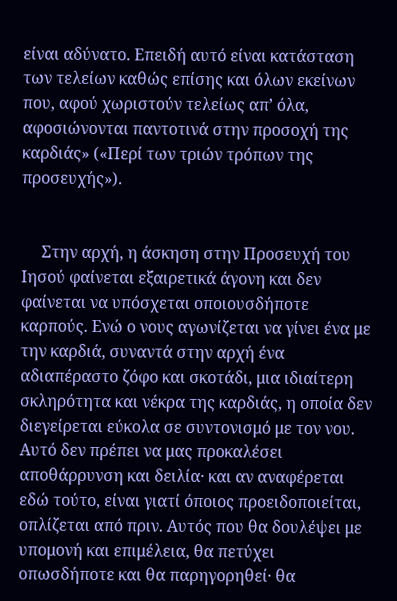είναι αδύνατο. Επειδή αυτό είναι κατάσταση των τελείων καθώς επίσης και όλων εκείνων που, αφού χωριστούν τελείως απ’ όλα, αφοσιώνονται παντοτινά στην προσοχή της καρδιάς» («Περί των τριών τρόπων της προσευχής»).


     Στην αρχή, η άσκηση στην Προσευχή του Ιησού φαίνεται εξαιρετικά άγονη και δεν φαίνεται να υπόσχεται οποιουσδήποτε καρπούς. Ενώ ο νους αγωνίζεται να γίνει ένα με την καρδιά, συναντά στην αρχή ένα αδιαπέραστο ζόφο και σκοτάδι, μια ιδιαίτερη σκληρότητα και νέκρα της καρδιάς, η οποία δεν διεγείρεται εύκολα σε συντονισμό με τον νου. Αυτό δεν πρέπει να μας προκαλέσει αποθάρρυνση και δειλία· και αν αναφέρεται εδώ τούτο, είναι γιατί όποιος προειδοποιείται, οπλίζεται από πριν. Αυτός που θα δουλέψει με υπομονή και επιμέλεια, θα πετύχει οπωσδήποτε και θα παρηγορηθεί· θα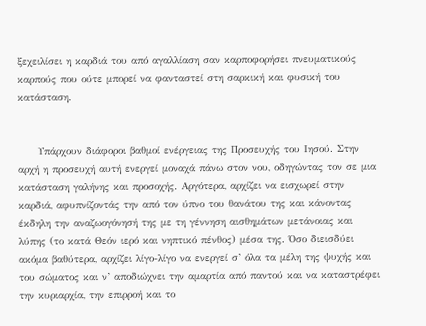ξεχειλίσει η καρδιά του από αγαλλίαση σαν καρποφορήσει πνευματικούς καρπούς που ούτε μπορεί να φανταστεί στη σαρκική και φυσική του κατάσταση.


     Υπάρχουν διάφοροι βαθμοί ενέργειας της Προσευχής του Ιησού. Στην αρχή η προσευχή αυτή ενεργεί μοναχά πάνω στον νου, οδηγώντας τον σε μια κατάσταση γαλήνης και προσοχής. Αργότερα, αρχίζει να εισχωρεί στην καρδιά, αφυπνίζοντάς την από τον ύπνο του θανάτου της και κάνοντας έκδηλη την αναζωογόνησή της με τη γέννηση αισθημάτων μετάνοιας και λύπης (το κατά Θεόν ιερό και νηπτικό πένθος) μέσα της. Όσο διεισδύει ακόμα βαθύτερα, αρχίζει λίγο-λίγο να ενεργεί σ’ όλα τα μέλη της ψυχής και του σώματος και ν’ αποδιώχνει την αμαρτία από παντού και να καταστρέφει την κυριαρχία, την επιρροή και το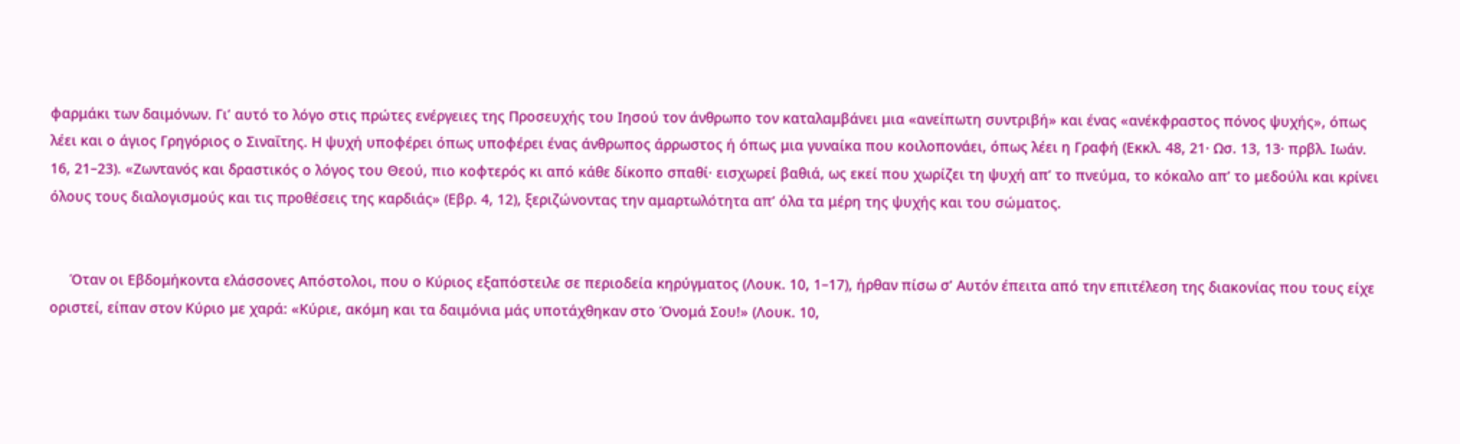φαρμάκι των δαιμόνων. Γι’ αυτό το λόγο στις πρώτες ενέργειες της Προσευχής του Ιησού τον άνθρωπο τον καταλαμβάνει μια «ανείπωτη συντριβή» και ένας «ανέκφραστος πόνος ψυχής», όπως λέει και ο άγιος Γρηγόριος ο Σιναΐτης. Η ψυχή υποφέρει όπως υποφέρει ένας άνθρωπος άρρωστος ή όπως μια γυναίκα που κοιλοπονάει, όπως λέει η Γραφή (Εκκλ. 48, 21· Ωσ. 13, 13· πρβλ. Ιωάν. 16, 21–23). «Ζωντανός και δραστικός ο λόγος του Θεού, πιο κοφτερός κι από κάθε δίκοπο σπαθί· εισχωρεί βαθιά, ως εκεί που χωρίζει τη ψυχή απ’ το πνεύμα, το κόκαλο απ’ το μεδούλι και κρίνει όλους τους διαλογισμούς και τις προθέσεις της καρδιάς» (Εβρ. 4, 12), ξεριζώνοντας την αμαρτωλότητα απ’ όλα τα μέρη της ψυχής και του σώματος.


     Όταν οι Εβδομήκοντα ελάσσονες Απόστολοι, που ο Κύριος εξαπόστειλε σε περιοδεία κηρύγματος (Λουκ. 10, 1–17), ήρθαν πίσω σ’ Αυτόν έπειτα από την επιτέλεση της διακονίας που τους είχε οριστεί, είπαν στον Κύριο με χαρά: «Κύριε, ακόμη και τα δαιμόνια μάς υποτάχθηκαν στο Όνομά Σου!» (Λουκ. 10,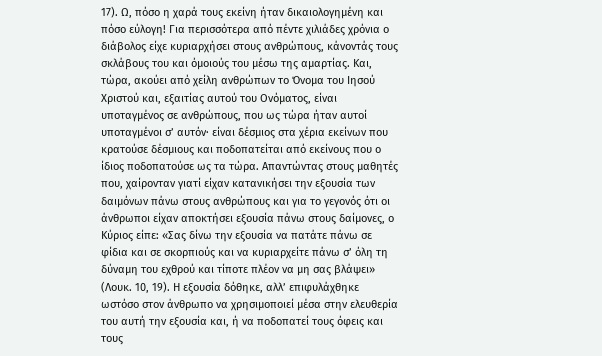17). Ω, πόσο η χαρά τους εκείνη ήταν δικαιολογημένη και πόσο εύλογη! Για περισσότερα από πέντε χιλιάδες χρόνια ο διάβολος είχε κυριαρχήσει στους ανθρώπους, κάνοντάς τους σκλάβους του και όμοιούς του μέσω της αμαρτίας. Και, τώρα, ακούει από χείλη ανθρώπων το Όνομα του Ιησού Χριστού και, εξαιτίας αυτού του Ονόματος, είναι υποταγμένος σε ανθρώπους, που ως τώρα ήταν αυτοί υποταγμένοι σ’ αυτόν· είναι δέσμιος στα χέρια εκείνων που κρατούσε δέσμιους και ποδοπατείται από εκείνους που ο ίδιος ποδοπατούσε ως τα τώρα. Απαντώντας στους μαθητές που, χαίρονταν γιατί είχαν κατανικήσει την εξουσία των δαιμόνων πάνω στους ανθρώπους και για το γεγονός ότι οι άνθρωποι είχαν αποκτήσει εξουσία πάνω στους δαίμονες, ο Κύριος είπε: «Σας δίνω την εξουσία να πατάτε πάνω σε φίδια και σε σκορπιούς και να κυριαρχείτε πάνω σ’ όλη τη δύναμη του εχθρού και τίποτε πλέον να μη σας βλάψει» (Λουκ. 10, 19). Η εξουσία δόθηκε, αλλ’ επιφυλάχθηκε ωστόσο στον άνθρωπο να χρησιμοποιεί μέσα στην ελευθερία του αυτή την εξουσία και, ή να ποδοπατεί τους όφεις και τους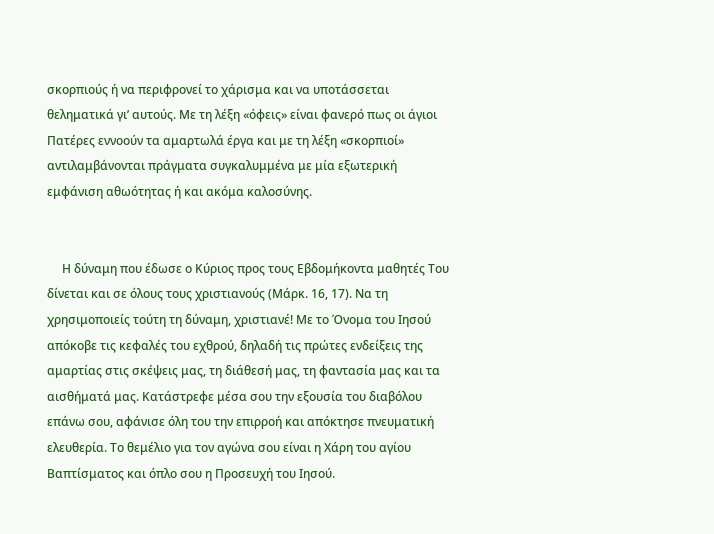σκορπιούς ή να περιφρονεί το χάρισμα και να υποτάσσεται θεληματικά γι’ αυτούς. Με τη λέξη «όφεις» είναι φανερό πως οι άγιοι Πατέρες εννοούν τα αμαρτωλά έργα και με τη λέξη «σκορπιοί» αντιλαμβάνονται πράγματα συγκαλυμμένα με μία εξωτερική εμφάνιση αθωότητας ή και ακόμα καλοσύνης.


     Η δύναμη που έδωσε ο Κύριος προς τους Εβδομήκοντα μαθητές Του δίνεται και σε όλους τους χριστιανούς (Μάρκ. 16, 17). Να τη χρησιμοποιείς τούτη τη δύναμη, χριστιανέ! Με το Όνομα του Ιησού απόκοβε τις κεφαλές του εχθρού, δηλαδή τις πρώτες ενδείξεις της αμαρτίας στις σκέψεις μας, τη διάθεσή μας, τη φαντασία μας και τα αισθήματά μας. Κατάστρεφε μέσα σου την εξουσία του διαβόλου επάνω σου, αφάνισε όλη του την επιρροή και απόκτησε πνευματική ελευθερία. Το θεμέλιο για τον αγώνα σου είναι η Χάρη του αγίου Βαπτίσματος και όπλο σου η Προσευχή του Ιησού.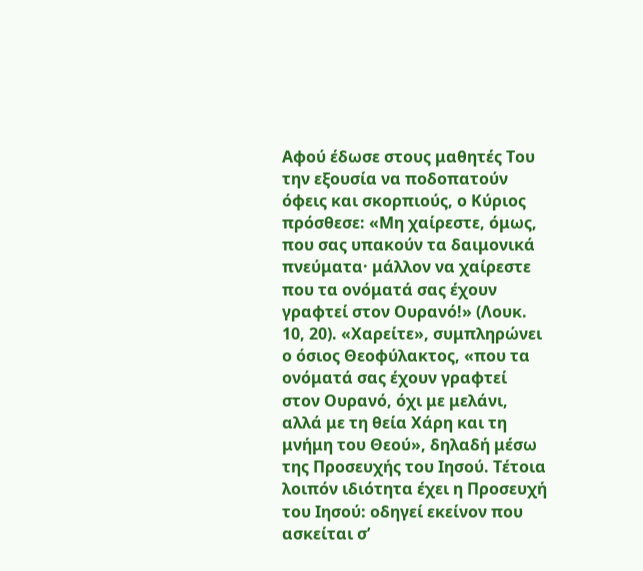Αφού έδωσε στους μαθητές Του την εξουσία να ποδοπατούν όφεις και σκορπιούς, ο Κύριος πρόσθεσε: «Μη χαίρεστε, όμως, που σας υπακούν τα δαιμονικά πνεύματα· μάλλον να χαίρεστε που τα ονόματά σας έχουν γραφτεί στον Ουρανό!» (Λουκ. 10, 20). «Χαρείτε», συμπληρώνει ο όσιος Θεοφύλακτος, «που τα ονόματά σας έχουν γραφτεί στον Ουρανό, όχι με μελάνι, αλλά με τη θεία Χάρη και τη μνήμη του Θεού», δηλαδή μέσω της Προσευχής του Ιησού. Τέτοια λοιπόν ιδιότητα έχει η Προσευχή του Ιησού: οδηγεί εκείνον που ασκείται σ’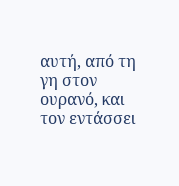αυτή, από τη γη στον ουρανό, και τον εντάσσει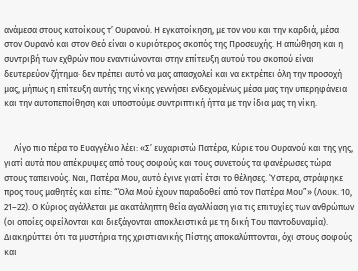ανάμεσα στους κατοίκους τ’ Ουρανού. Η εγκατοίκηση, με τον νου και την καρδιά, μέσα στον Ουρανό και στον Θεό είναι ο κυριότερος σκοπός της Προσευχής. Η απώθηση και η συντριβή των εχθρών που εναντιώνονται στην επίτευξη αυτού του σκοπού είναι δευτερεύον ζήτημα· δεν πρέπει αυτό να μας απασχολεί και να εκτρέπει όλη την προσοχή μας, μήπως η επίτευξη αυτής της νίκης γεννήσει ενδεχομένως μέσα μας την υπερηφάνεια και την αυτοπεποίθηση και υποστούμε συντριπτική ήττα με την ίδια μας τη νίκη.


     Λίγο πιο πέρα το Ευαγγέλιο λέει: «Σ’ ευχαριστώ Πατέρα, Κύριε του Ουρανού και της γης, γιατί αυτά που απέκρυψες από τους σοφούς και τους συνετούς τα φανέρωσες τώρα στους ταπεινούς. Ναι, Πατέρα Μου, αυτό έγινε γιατί έτσι το θέλησες. Ύστερα, στράφηκε προς τους μαθητές και είπε: “Όλα Μού έχουν παραδοθεί από τον Πατέρα Μου”» (Λουκ. 10, 21–22). Ο Κύριος αγάλλεται με ακατάληπτη θεία αγαλλίαση για τις επιτυχίες των ανθρώπων (οι οποίες οφείλονται και διεξάγονται αποκλειστικά με τη δική Του παντοδυναμία). Διακηρύττει ότι τα μυστήρια της χριστιανικής Πίστης αποκαλύπτονται, όχι στους σοφούς και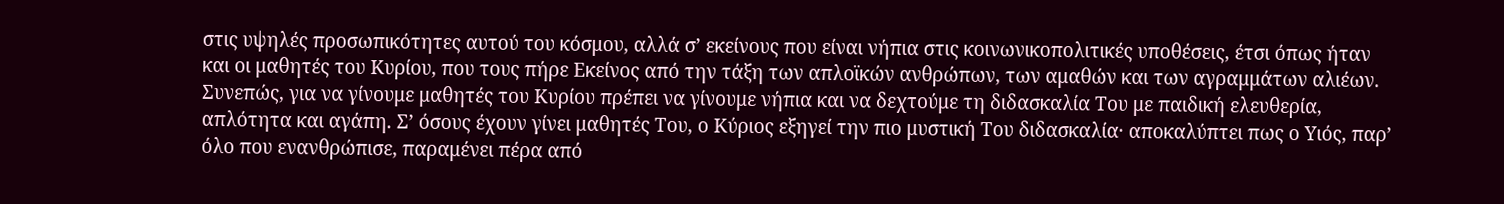στις υψηλές προσωπικότητες αυτού του κόσμου, αλλά σ’ εκείνους που είναι νήπια στις κοινωνικοπολιτικές υποθέσεις, έτσι όπως ήταν και οι μαθητές του Κυρίου, που τους πήρε Εκείνος από την τάξη των απλοϊκών ανθρώπων, των αμαθών και των αγραμμάτων αλιέων. Συνεπώς, για να γίνουμε μαθητές του Κυρίου πρέπει να γίνουμε νήπια και να δεχτούμε τη διδασκαλία Του με παιδική ελευθερία, απλότητα και αγάπη. Σ’ όσους έχουν γίνει μαθητές Του, ο Κύριος εξηγεί την πιο μυστική Του διδασκαλία· αποκαλύπτει πως ο Υιός, παρ’ όλο που ενανθρώπισε, παραμένει πέρα από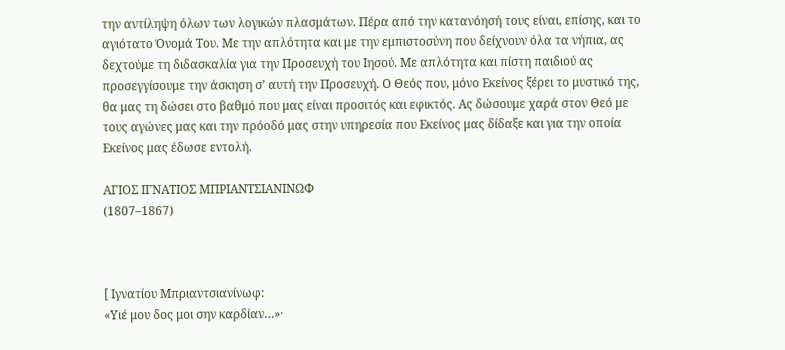την αντίληψη όλων των λογικών πλασμάτων. Πέρα από την κατανόησή τους είναι, επίσης, και το αγιότατο Όνομά Του. Με την απλότητα και με την εμπιστοσύνη που δείχνουν όλα τα νήπια, ας δεχτούμε τη διδασκαλία για την Προσευχή του Ιησού. Με απλότητα και πίστη παιδιού ας προσεγγίσουμε την άσκηση σ’ αυτή την Προσευχή. Ο Θεός που, μόνο Εκείνος ξέρει το μυστικό της, θα μας τη δώσει στο βαθμό που μας είναι προσιτός και εφικτός. Ας δώσουμε χαρά στον Θεό με τους αγώνες μας και την πρόοδό μας στην υπηρεσία που Εκείνος μας δίδαξε και για την οποία Εκείνος μας έδωσε εντολή.

ΑΓΙΟΣ ΙΓΝΑΤΙΟΣ ΜΠΡΙΑΝΤΣΙΑΝΙΝΩΦ
(1807–1867)



[ Ιγνατίου Μπριαντσιανίνωφ:
«Υιέ μου δος μοι σην καρδίαν…»·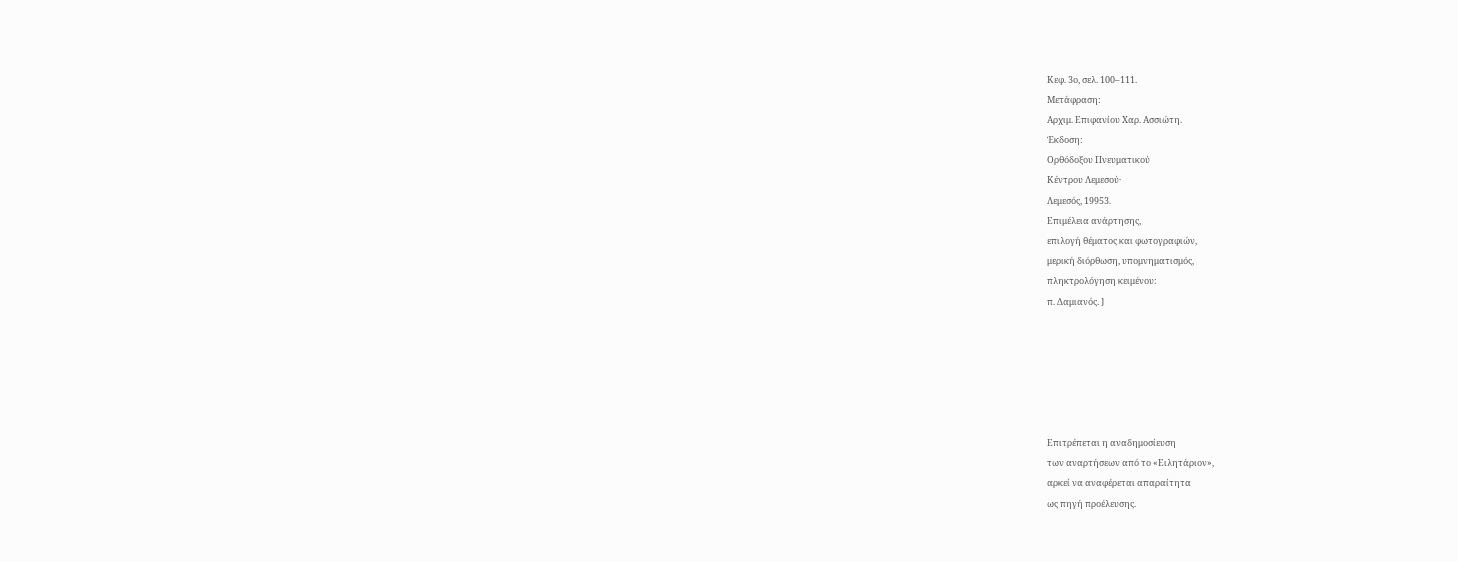Κεφ. 3ο, σελ. 100–111.
Μετάφραση:
Αρχιμ. Επιφανίου Χαρ. Ασσιώτη.
Έκδοση:
Ορθόδοξου Πνευματικού
Κέντρου Λεμεσού·
Λεμεσός, 19953.
Επιμέλεια ανάρτησης,
επιλογή θέματος και φωτογραφιών,
μερική διόρθωση, υπομνηματισμός,
πληκτρολόγηση κειμένου:
π. Δαμιανός. ]






Επιτρέπεται η αναδημοσίευση
των αναρτήσεων από το «Ειλητάριον»,
αρκεί να αναφέρεται απαραίτητα
ως πηγή προέλευσης.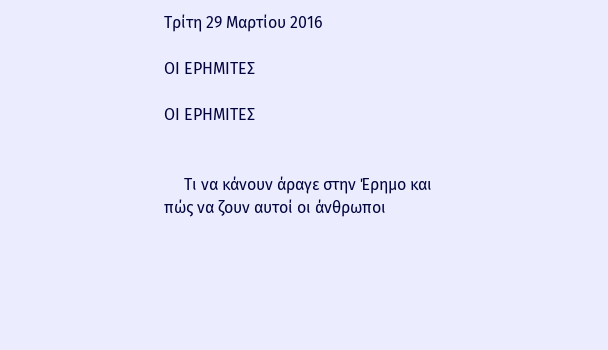Τρίτη 29 Μαρτίου 2016

ΟΙ ΕΡΗΜΙΤΕΣ

ΟΙ ΕΡΗΜΙΤΕΣ


     Τι να κάνουν άραγε στην Έρημο και πώς να ζουν αυτοί οι άνθρωποι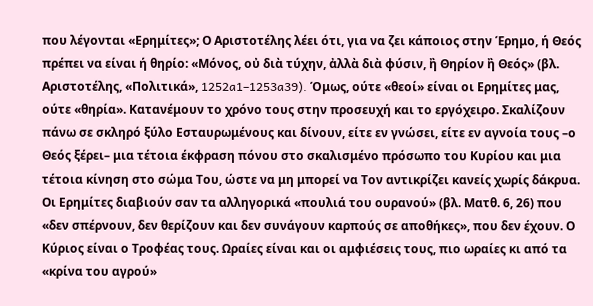που λέγονται «Ερημίτες»; Ο Αριστοτέλης λέει ότι, για να ζει κάποιος στην Έρημο, ή Θεός πρέπει να είναι ή θηρίο: «Μόνος, οὐ διὰ τύχην, ἀλλὰ διὰ φύσιν, ἢ Θηρίον ἢ Θεός» (βλ. Αριστοτέλης, «Πολιτικά», 1252a1–1253a39). Όμως, ούτε «θεοί» είναι οι Ερημίτες μας, ούτε «θηρία». Κατανέμουν το χρόνο τους στην προσευχή και το εργόχειρο. Σκαλίζουν πάνω σε σκληρό ξύλο Εσταυρωμένους και δίνουν, είτε εν γνώσει, είτε εν αγνοία τους –ο Θεός ξέρει– μια τέτοια έκφραση πόνου στο σκαλισμένο πρόσωπο του Κυρίου και μια τέτοια κίνηση στο σώμα Του, ώστε να μη μπορεί να Τον αντικρίζει κανείς χωρίς δάκρυα. Οι Ερημίτες διαβιούν σαν τα αλληγορικά «πουλιά του ουρανού» (βλ. Ματθ. 6, 26) που «δεν σπέρνουν, δεν θερίζουν και δεν συνάγουν καρπούς σε αποθήκες», που δεν έχουν. Ο Κύριος είναι ο Τροφέας τους. Ωραίες είναι και οι αμφιέσεις τους, πιο ωραίες κι από τα «κρίνα του αγρού»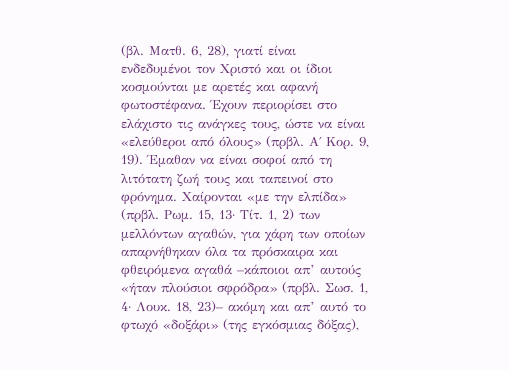(βλ. Ματθ. 6, 28), γιατί είναι ενδεδυμένοι τον Χριστό και οι ίδιοι κοσμούνται με αρετές και αφανή φωτοστέφανα. Έχουν περιορίσει στο ελάχιστο τις ανάγκες τους, ώστε να είναι «ελεύθεροι από όλους» (πρβλ. Α΄ Κορ. 9, 19). Έμαθαν να είναι σοφοί από τη λιτότατη ζωή τους και ταπεινοί στο φρόνημα. Χαίρονται «με την ελπίδα» (πρβλ. Ρωμ. 15, 13· Τίτ. 1, 2) των μελλόντων αγαθών, για χάρη των οποίων απαρνήθηκαν όλα τα πρόσκαιρα και φθειρόμενα αγαθά –κάποιοι απ’ αυτούς «ήταν πλούσιοι σφρόδρα» (πρβλ. Σωσ. 1, 4· Λουκ. 18, 23)– ακόμη και απ’ αυτό το φτωχό «δοξάρι» (της εγκόσμιας δόξας),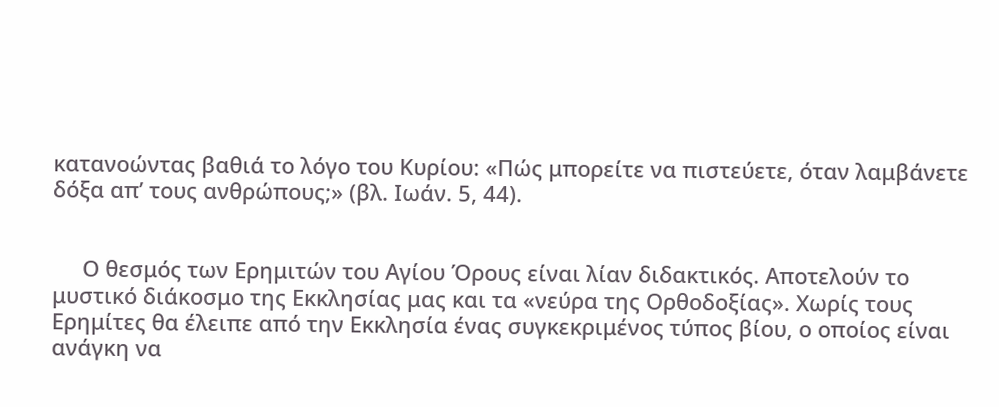κατανοώντας βαθιά το λόγο του Κυρίου: «Πώς μπορείτε να πιστεύετε, όταν λαμβάνετε δόξα απ’ τους ανθρώπους;» (βλ. Ιωάν. 5, 44).


     Ο θεσμός των Ερημιτών του Αγίου Όρους είναι λίαν διδακτικός. Αποτελούν το μυστικό διάκοσμο της Εκκλησίας μας και τα «νεύρα της Ορθοδοξίας». Χωρίς τους Ερημίτες θα έλειπε από την Εκκλησία ένας συγκεκριμένος τύπος βίου, ο οποίος είναι ανάγκη να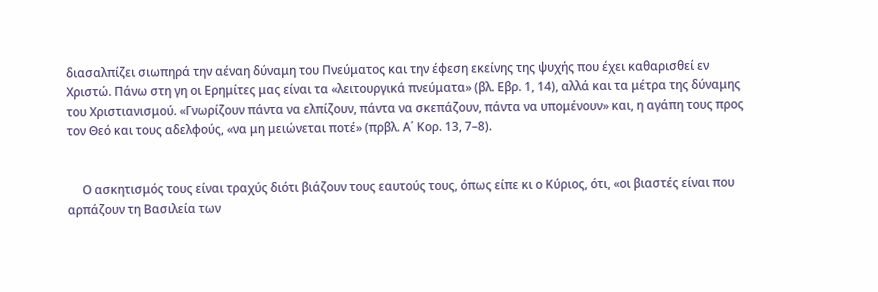διασαλπίζει σιωπηρά την αέναη δύναμη του Πνεύματος και την έφεση εκείνης της ψυχής που έχει καθαρισθεί εν Χριστώ. Πάνω στη γη οι Ερημίτες μας είναι τα «λειτουργικά πνεύματα» (βλ. Εβρ. 1, 14), αλλά και τα μέτρα της δύναμης του Χριστιανισμού. «Γνωρίζουν πάντα να ελπίζουν, πάντα να σκεπάζουν, πάντα να υπομένουν» και, η αγάπη τους προς τον Θεό και τους αδελφούς, «να μη μειώνεται ποτέ» (πρβλ. Α΄ Κορ. 13, 7–8).


     Ο ασκητισμός τους είναι τραχύς διότι βιάζουν τους εαυτούς τους, όπως είπε κι ο Κύριος, ότι, «οι βιαστές είναι που αρπάζουν τη Βασιλεία των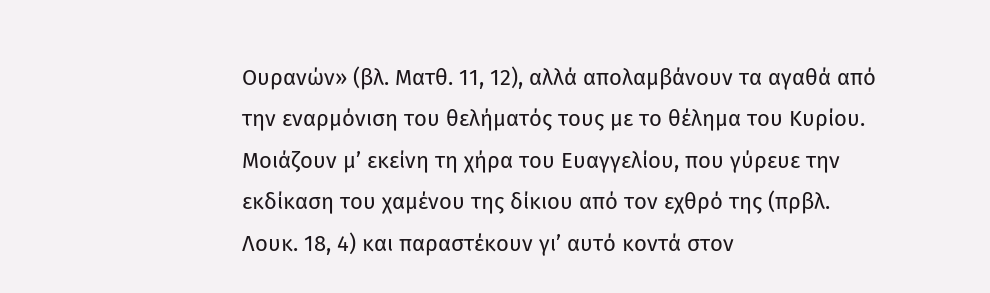Ουρανών» (βλ. Ματθ. 11, 12), αλλά απολαμβάνουν τα αγαθά από την εναρμόνιση του θελήματός τους με το θέλημα του Κυρίου. Μοιάζουν μ’ εκείνη τη χήρα του Ευαγγελίου, που γύρευε την εκδίκαση του χαμένου της δίκιου από τον εχθρό της (πρβλ. Λουκ. 18, 4) και παραστέκουν γι’ αυτό κοντά στον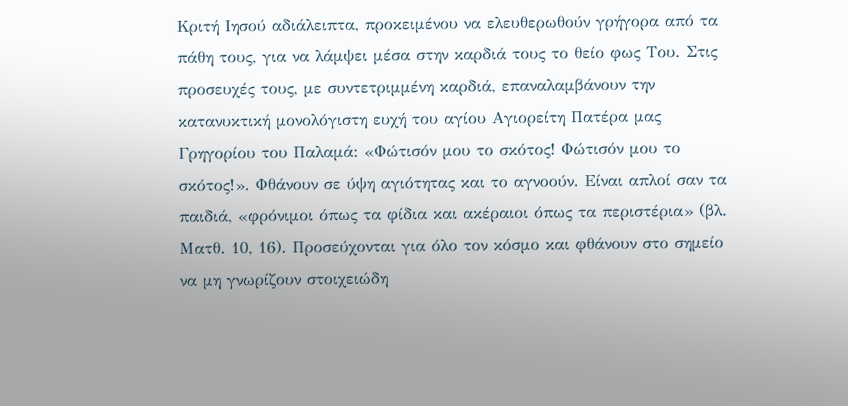Κριτή Ιησού αδιάλειπτα, προκειμένου να ελευθερωθούν γρήγορα από τα πάθη τους, για να λάμψει μέσα στην καρδιά τους το θείο φως Του. Στις προσευχές τους, με συντετριμμένη καρδιά, επαναλαμβάνουν την κατανυκτική μονολόγιστη ευχή του αγίου Αγιορείτη Πατέρα μας Γρηγορίου του Παλαμά: «Φώτισόν μου το σκότος! Φώτισόν μου το σκότος!». Φθάνουν σε ύψη αγιότητας και το αγνοούν. Είναι απλοί σαν τα παιδιά, «φρόνιμοι όπως τα φίδια και ακέραιοι όπως τα περιστέρια» (βλ. Ματθ. 10, 16). Προσεύχονται για όλο τον κόσμο και φθάνουν στο σημείο να μη γνωρίζουν στοιχειώδη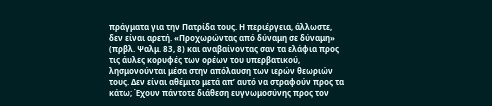πράγματα για την Πατρίδα τους. Η περιέργεια, άλλωστε, δεν είναι αρετή. «Προχωρώντας από δύναμη σε δύναμη» (πρβλ. Ψαλμ. 83, 8) και αναβαίνοντας σαν τα ελάφια προς τις άυλες κορυφές των ορέων του υπερβατικού, λησμονούνται μέσα στην απόλαυση των ιερών θεωριών τους. Δεν είναι αθέμιτο μετά απ’ αυτό να στραφούν προς τα κάτω; Έχουν πάντοτε διάθεση ευγνωμοσύνης προς τον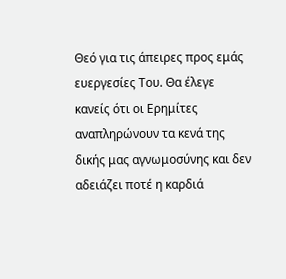Θεό για τις άπειρες προς εμάς ευεργεσίες Του. Θα έλεγε κανείς ότι οι Ερημίτες αναπληρώνουν τα κενά της δικής μας αγνωμοσύνης και δεν αδειάζει ποτέ η καρδιά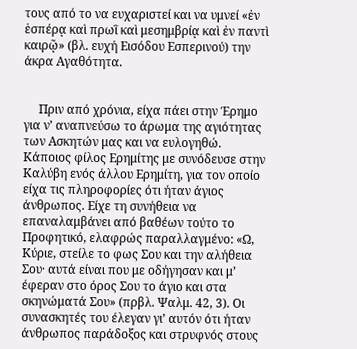τους από το να ευχαριστεί και να υμνεί «ἐν ἑσπέρᾳ καὶ πρωῒ καὶ μεσημβρίᾳ καὶ ἐν παντὶ καιρῷ» (βλ. ευχή Εισόδου Εσπερινού) την άκρα Αγαθότητα.


     Πριν από χρόνια, είχα πάει στην Έρημο για ν’ αναπνεύσω το άρωμα της αγιότητας των Ασκητών μας και να ευλογηθώ. Κάποιος φίλος Ερημίτης με συνόδευσε στην Καλύβη ενός άλλου Ερημίτη, για τον οποίο είχα τις πληροφορίες ότι ήταν άγιος άνθρωπος. Είχε τη συνήθεια να επαναλαμβάνει από βαθέων τούτο το Προφητικό, ελαφρώς παραλλαγμένο: «Ω, Κύριε, στείλε το φως Σου και την αλήθεια Σου· αυτά είναι που με οδήγησαν και μ’ έφεραν στο όρος Σου το άγιο και στα σκηνώματά Σου» (πρβλ. Ψαλμ. 42, 3). Οι συνασκητές του έλεγαν γι’ αυτόν ότι ήταν άνθρωπος παράδοξος και στρυφνός στους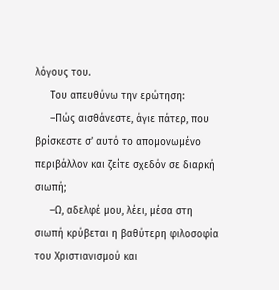λόγους του.
     Του απευθύνω την ερώτηση:
     –Πώς αισθάνεστε, άγιε πάτερ, που βρίσκεστε σ’ αυτό το απομονωμένο περιβάλλον και ζείτε σχεδόν σε διαρκή σιωπή;
     –Ω, αδελφέ μου, λέει, μέσα στη σιωπή κρύβεται η βαθύτερη φιλοσοφία του Χριστιανισμού και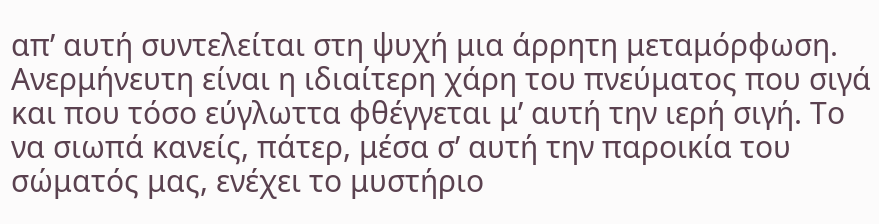απ’ αυτή συντελείται στη ψυχή μια άρρητη μεταμόρφωση. Ανερμήνευτη είναι η ιδιαίτερη χάρη του πνεύματος που σιγά και που τόσο εύγλωττα φθέγγεται μ’ αυτή την ιερή σιγή. Το να σιωπά κανείς, πάτερ, μέσα σ’ αυτή την παροικία του σώματός μας, ενέχει το μυστήριο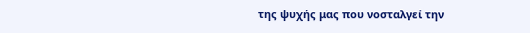της ψυχής μας που νοσταλγεί την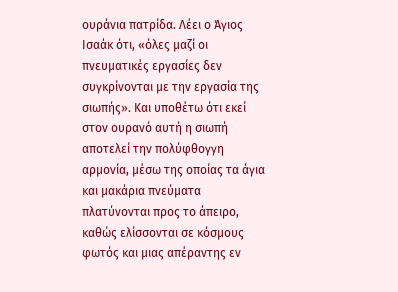ουράνια πατρίδα. Λέει ο Άγιος Ισαάκ ότι, «όλες μαζί οι πνευματικές εργασίες δεν συγκρίνονται με την εργασία της σιωπής». Και υποθέτω ότι εκεί στον ουρανό αυτή η σιωπή αποτελεί την πολύφθογγη αρμονία, μέσω της οποίας τα άγια και μακάρια πνεύματα πλατύνονται προς το άπειρο, καθώς ελίσσονται σε κόσμους φωτός και μιας απέραντης εν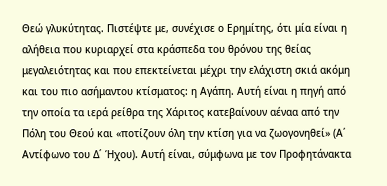Θεώ γλυκύτητας. Πιστέψτε με, συνέχισε ο Ερημίτης, ότι μία είναι η αλήθεια που κυριαρχεί στα κράσπεδα του θρόνου της θείας μεγαλειότητας και που επεκτείνεται μέχρι την ελάχιστη σκιά ακόμη και του πιο ασήμαντου κτίσματος: η Αγάπη. Αυτή είναι η πηγή από την οποία τα ιερά ρείθρα της Χάριτος κατεβαίνουν αέναα από την Πόλη του Θεού και «ποτίζουν όλη την κτίση για να ζωογονηθεί» (Α΄ Αντίφωνο του Δ΄ Ήχου). Αυτή είναι, σύμφωνα με τον Προφητάνακτα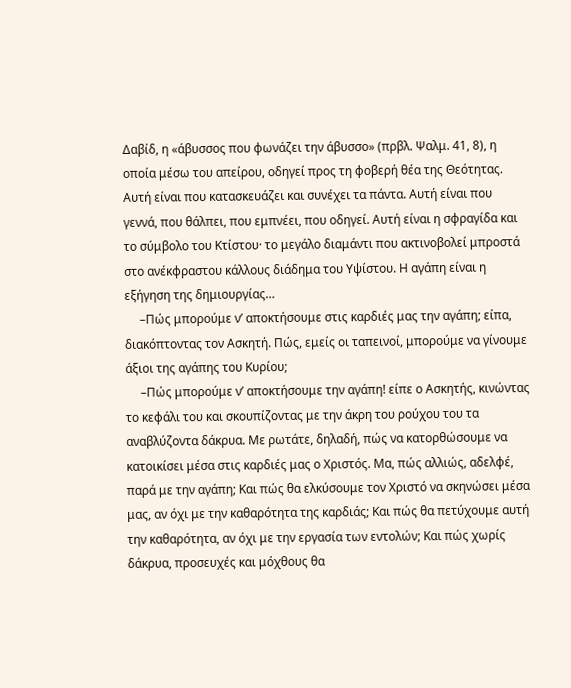Δαβίδ, η «άβυσσος που φωνάζει την άβυσσο» (πρβλ. Ψαλμ. 41, 8), η οποία μέσω του απείρου, οδηγεί προς τη φοβερή θέα της Θεότητας. Αυτή είναι που κατασκευάζει και συνέχει τα πάντα. Αυτή είναι που γεννά, που θάλπει, που εμπνέει, που οδηγεί. Αυτή είναι η σφραγίδα και το σύμβολο του Κτίστου· το μεγάλο διαμάντι που ακτινοβολεί μπροστά στο ανέκφραστου κάλλους διάδημα του Υψίστου. Η αγάπη είναι η εξήγηση της δημιουργίας…
     –Πώς μπορούμε ν’ αποκτήσουμε στις καρδιές μας την αγάπη; είπα, διακόπτοντας τον Ασκητή. Πώς, εμείς οι ταπεινοί, μπορούμε να γίνουμε άξιοι της αγάπης του Κυρίου;
     –Πώς μπορούμε ν’ αποκτήσουμε την αγάπη! είπε ο Ασκητής, κινώντας το κεφάλι του και σκουπίζοντας με την άκρη του ρούχου του τα αναβλύζοντα δάκρυα. Με ρωτάτε, δηλαδή, πώς να κατορθώσουμε να κατοικίσει μέσα στις καρδιές μας ο Χριστός. Μα, πώς αλλιώς, αδελφέ, παρά με την αγάπη; Και πώς θα ελκύσουμε τον Χριστό να σκηνώσει μέσα μας, αν όχι με την καθαρότητα της καρδιάς; Και πώς θα πετύχουμε αυτή την καθαρότητα, αν όχι με την εργασία των εντολών; Και πώς χωρίς δάκρυα, προσευχές και μόχθους θα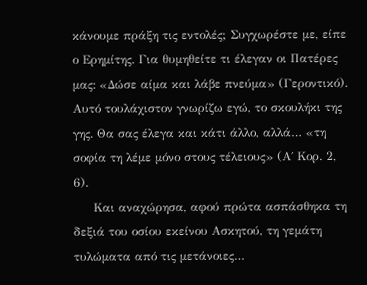κάνουμε πράξη τις εντολές; Συγχωρέστε με, είπε ο Ερημίτης. Για θυμηθείτε τι έλεγαν οι Πατέρες μας: «Δώσε αίμα και λάβε πνεύμα» (Γεροντικό). Αυτό τουλάχιστον γνωρίζω εγώ, το σκουλήκι της γης. Θα σας έλεγα και κάτι άλλο, αλλά… «τη σοφία τη λέμε μόνο στους τέλειους» (Α΄ Κορ. 2, 6).
     Και αναχώρησα, αφού πρώτα ασπάσθηκα τη δεξιά του οσίου εκείνου Ασκητού, τη γεμάτη τυλώματα από τις μετάνοιες…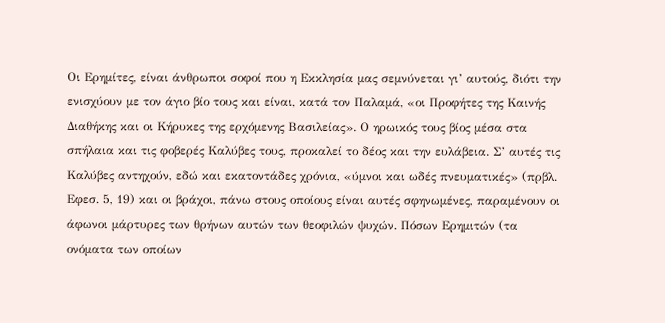Οι Ερημίτες, είναι άνθρωποι σοφοί που η Εκκλησία μας σεμνύνεται γι’ αυτούς, διότι την ενισχύουν με τον άγιο βίο τους και είναι, κατά τον Παλαμά, «οι Προφήτες της Καινής Διαθήκης και οι Κήρυκες της ερχόμενης Βασιλείας». Ο ηρωικός τους βίος μέσα στα σπήλαια και τις φοβερές Καλύβες τους, προκαλεί το δέος και την ευλάβεια. Σ’ αυτές τις Καλύβες αντηχούν, εδώ και εκατοντάδες χρόνια, «ύμνοι και ωδές πνευματικές» (πρβλ. Εφεσ. 5, 19) και οι βράχοι, πάνω στους οποίους είναι αυτές σφηνωμένες, παραμένουν οι άφωνοι μάρτυρες των θρήνων αυτών των θεοφιλών ψυχών. Πόσων Ερημιτών (τα ονόματα των οποίων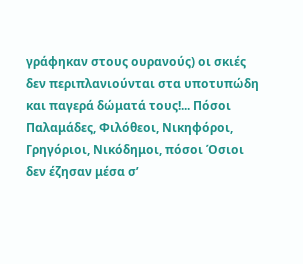γράφηκαν στους ουρανούς) οι σκιές δεν περιπλανιούνται στα υποτυπώδη και παγερά δώματά τους!... Πόσοι Παλαμάδες, Φιλόθεοι, Νικηφόροι, Γρηγόριοι, Νικόδημοι, πόσοι Όσιοι δεν έζησαν μέσα σ’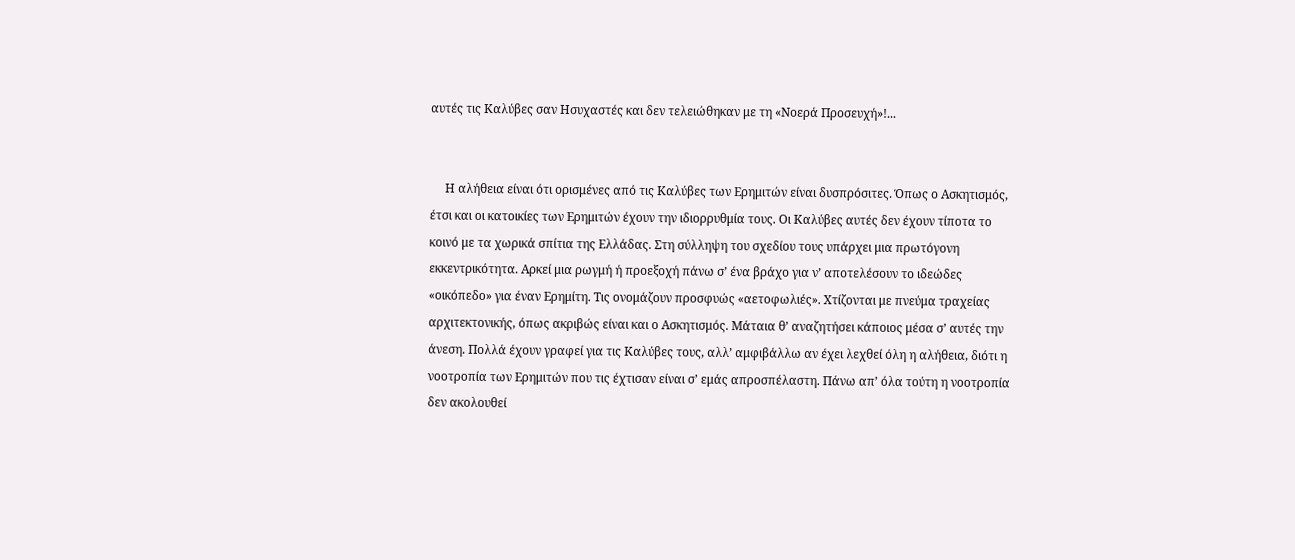αυτές τις Καλύβες σαν Ησυχαστές και δεν τελειώθηκαν με τη «Νοερά Προσευχή»!...


     Η αλήθεια είναι ότι ορισμένες από τις Καλύβες των Ερημιτών είναι δυσπρόσιτες. Όπως ο Ασκητισμός, έτσι και οι κατοικίες των Ερημιτών έχουν την ιδιορρυθμία τους. Οι Καλύβες αυτές δεν έχουν τίποτα το κοινό με τα χωρικά σπίτια της Ελλάδας. Στη σύλληψη του σχεδίου τους υπάρχει μια πρωτόγονη εκκεντρικότητα. Αρκεί μια ρωγμή ή προεξοχή πάνω σ’ ένα βράχο για ν’ αποτελέσουν το ιδεώδες «οικόπεδο» για έναν Ερημίτη. Τις ονομάζουν προσφυώς «αετοφωλιές». Χτίζονται με πνεύμα τραχείας αρχιτεκτονικής, όπως ακριβώς είναι και ο Ασκητισμός. Μάταια θ’ αναζητήσει κάποιος μέσα σ’ αυτές την άνεση. Πολλά έχουν γραφεί για τις Καλύβες τους, αλλ’ αμφιβάλλω αν έχει λεχθεί όλη η αλήθεια, διότι η νοοτροπία των Ερημιτών που τις έχτισαν είναι σ’ εμάς απροσπέλαστη. Πάνω απ’ όλα τούτη η νοοτροπία δεν ακολουθεί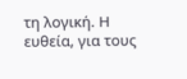τη λογική. Η ευθεία, για τους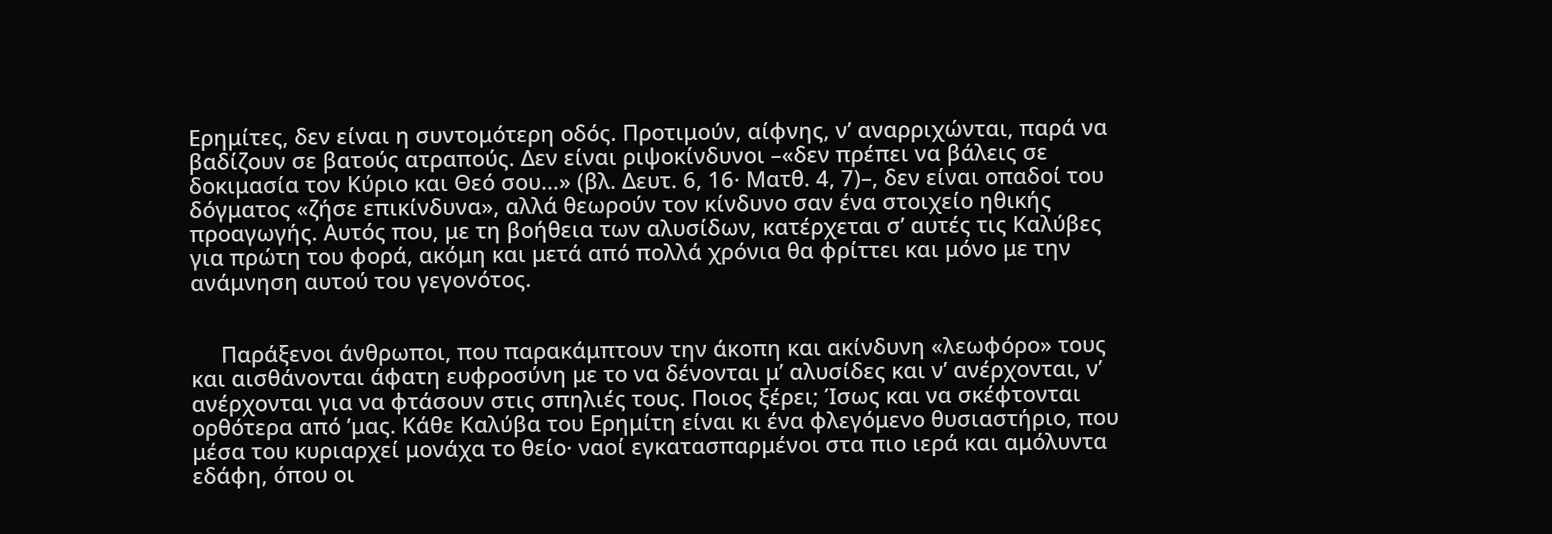Ερημίτες, δεν είναι η συντομότερη οδός. Προτιμούν, αίφνης, ν’ αναρριχώνται, παρά να βαδίζουν σε βατούς ατραπούς. Δεν είναι ριψοκίνδυνοι –«δεν πρέπει να βάλεις σε δοκιμασία τον Κύριο και Θεό σου…» (βλ. Δευτ. 6, 16· Ματθ. 4, 7)–, δεν είναι οπαδοί του δόγματος «ζήσε επικίνδυνα», αλλά θεωρούν τον κίνδυνο σαν ένα στοιχείο ηθικής προαγωγής. Αυτός που, με τη βοήθεια των αλυσίδων, κατέρχεται σ’ αυτές τις Καλύβες για πρώτη του φορά, ακόμη και μετά από πολλά χρόνια θα φρίττει και μόνο με την ανάμνηση αυτού του γεγονότος.


     Παράξενοι άνθρωποι, που παρακάμπτουν την άκοπη και ακίνδυνη «λεωφόρο» τους και αισθάνονται άφατη ευφροσύνη με το να δένονται μ’ αλυσίδες και ν’ ανέρχονται, ν’ ανέρχονται για να φτάσουν στις σπηλιές τους. Ποιος ξέρει; Ίσως και να σκέφτονται ορθότερα από ’μας. Κάθε Καλύβα του Ερημίτη είναι κι ένα φλεγόμενο θυσιαστήριο, που μέσα του κυριαρχεί μονάχα το θείο· ναοί εγκατασπαρμένοι στα πιο ιερά και αμόλυντα εδάφη, όπου οι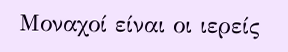Μοναχοί είναι οι ιερείς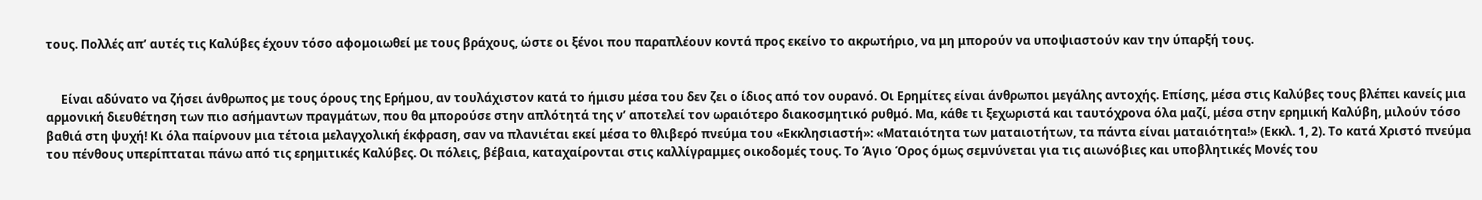τους. Πολλές απ’ αυτές τις Καλύβες έχουν τόσο αφομοιωθεί με τους βράχους, ώστε οι ξένοι που παραπλέουν κοντά προς εκείνο το ακρωτήριο, να μη μπορούν να υποψιαστούν καν την ύπαρξή τους.


     Είναι αδύνατο να ζήσει άνθρωπος με τους όρους της Ερήμου, αν τουλάχιστον κατά το ήμισυ μέσα του δεν ζει ο ίδιος από τον ουρανό. Οι Ερημίτες είναι άνθρωποι μεγάλης αντοχής. Επίσης, μέσα στις Καλύβες τους βλέπει κανείς μια αρμονική διευθέτηση των πιο ασήμαντων πραγμάτων, που θα μπορούσε στην απλότητά της ν’ αποτελεί τον ωραιότερο διακοσμητικό ρυθμό. Μα, κάθε τι ξεχωριστά και ταυτόχρονα όλα μαζί, μέσα στην ερημική Καλύβη, μιλούν τόσο βαθιά στη ψυχή! Κι όλα παίρνουν μια τέτοια μελαγχολική έκφραση, σαν να πλανιέται εκεί μέσα το θλιβερό πνεύμα του «Εκκλησιαστή»: «Ματαιότητα των ματαιοτήτων, τα πάντα είναι ματαιότητα!» (Εκκλ. 1, 2). Το κατά Χριστό πνεύμα του πένθους υπερίπταται πάνω από τις ερημιτικές Καλύβες. Οι πόλεις, βέβαια, καταχαίρονται στις καλλίγραμμες οικοδομές τους. Το Άγιο Όρος όμως σεμνύνεται για τις αιωνόβιες και υποβλητικές Μονές του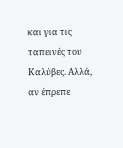και για τις ταπεινές του Καλύβες. Αλλά, αν έπρεπε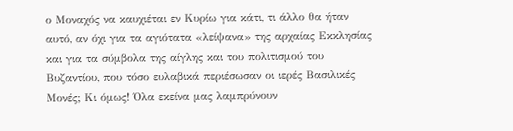ο Μοναχός να καυχιέται εν Κυρίω για κάτι, τι άλλο θα ήταν αυτό, αν όχι για τα αγιότατα «λείψανα» της αρχαίας Εκκλησίας και για τα σύμβολα της αίγλης και του πολιτισμού του Βυζαντίου, που τόσο ευλαβικά περιέσωσαν οι ιερές Βασιλικές Μονές; Κι όμως! Όλα εκείνα μας λαμπρύνουν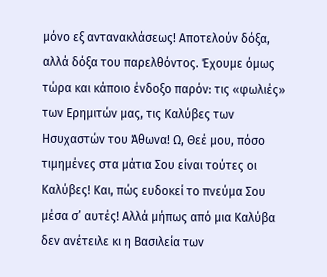μόνο εξ αντανακλάσεως! Αποτελούν δόξα, αλλά δόξα του παρελθόντος. Έχουμε όμως τώρα και κάποιο ένδοξο παρόν: τις «φωλιές» των Ερημιτών μας, τις Καλύβες των Ησυχαστών του Άθωνα! Ω, Θεέ μου, πόσο τιμημένες στα μάτια Σου είναι τούτες οι Καλύβες! Και, πώς ευδοκεί το πνεύμα Σου μέσα σ’ αυτές! Αλλά μήπως από μια Καλύβα δεν ανέτειλε κι η Βασιλεία των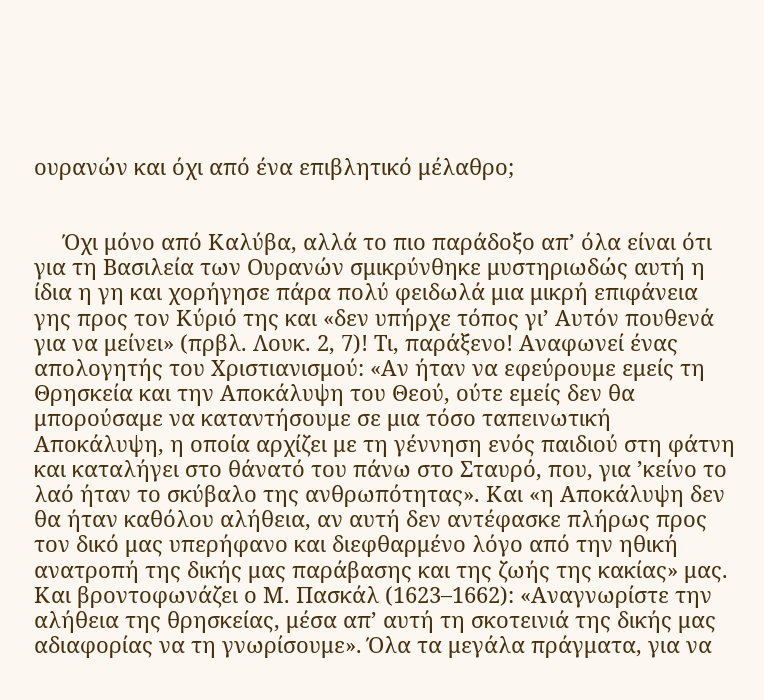ουρανών και όχι από ένα επιβλητικό μέλαθρο;


     Όχι μόνο από Καλύβα, αλλά το πιο παράδοξο απ’ όλα είναι ότι για τη Βασιλεία των Ουρανών σμικρύνθηκε μυστηριωδώς αυτή η ίδια η γη και χορήγησε πάρα πολύ φειδωλά μια μικρή επιφάνεια γης προς τον Κύριό της και «δεν υπήρχε τόπος γι’ Αυτόν πουθενά για να μείνει» (πρβλ. Λουκ. 2, 7)! Τι, παράξενο! Αναφωνεί ένας απολογητής του Χριστιανισμού: «Αν ήταν να εφεύρουμε εμείς τη Θρησκεία και την Αποκάλυψη του Θεού, ούτε εμείς δεν θα μπορούσαμε να καταντήσουμε σε μια τόσο ταπεινωτική Αποκάλυψη, η οποία αρχίζει με τη γέννηση ενός παιδιού στη φάτνη και καταλήγει στο θάνατό του πάνω στο Σταυρό, που, για ’κείνο το λαό ήταν το σκύβαλο της ανθρωπότητας». Και «η Αποκάλυψη δεν θα ήταν καθόλου αλήθεια, αν αυτή δεν αντέφασκε πλήρως προς τον δικό μας υπερήφανο και διεφθαρμένο λόγο από την ηθική ανατροπή της δικής μας παράβασης και της ζωής της κακίας» μας. Και βροντοφωνάζει ο Μ. Πασκάλ (1623–1662): «Αναγνωρίστε την αλήθεια της θρησκείας, μέσα απ’ αυτή τη σκοτεινιά της δικής μας αδιαφορίας να τη γνωρίσουμε». Όλα τα μεγάλα πράγματα, για να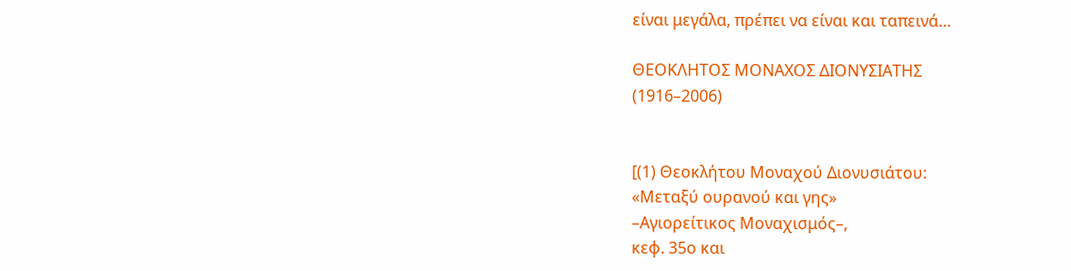είναι μεγάλα, πρέπει να είναι και ταπεινά…

ΘΕΟΚΛΗΤΟΣ ΜΟΝΑΧΟΣ ΔΙΟΝΥΣΙΑΤΗΣ
(1916–2006)


[(1) Θεοκλήτου Μοναχού Διονυσιάτου:
«Μεταξύ ουρανού και γης»
–Αγιορείτικος Μοναχισμός–,
κεφ. 35ο και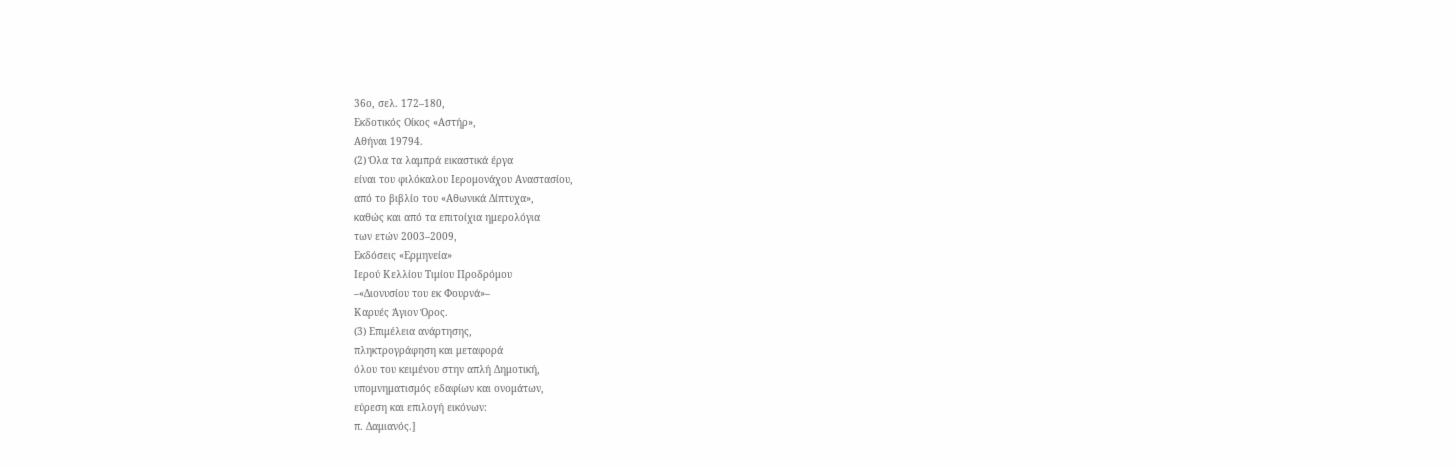36ο, σελ. 172–180,
Εκδοτικός Οίκος «Αστήρ»,
Αθήναι 19794.
(2) Όλα τα λαμπρά εικαστικά έργα
είναι του φιλόκαλου Ιερομονάχου Αναστασίου,
από το βιβλίο του «Αθωνικά Δίπτυχα»,
καθώς και από τα επιτοίχια ημερολόγια
των ετών 2003–2009,
Εκδόσεις «Ερμηνεία»
Ιερού Κελλίου Τιμίου Προδρόμου
–«Διονυσίου του εκ Φουρνά»–
Καρυές Άγιον Όρος.
(3) Επιμέλεια ανάρτησης,
πληκτρογράφηση και μεταφορά
όλου του κειμένου στην απλή Δημοτική,
υπομνηματισμός εδαφίων και ονομάτων,
εύρεση και επιλογή εικόνων:
π. Δαμιανός.]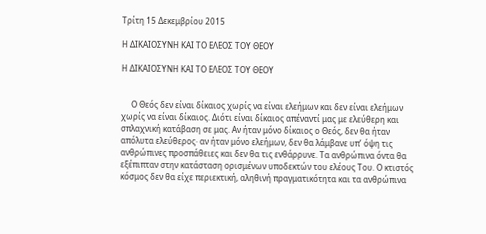Τρίτη 15 Δεκεμβρίου 2015

Η ΔΙΚΑΙΟΣΥΝΗ ΚΑΙ ΤΟ ΕΛΕΟΣ ΤΟΥ ΘΕΟΥ

Η ΔΙΚΑΙΟΣΥΝΗ ΚΑΙ ΤΟ ΕΛΕΟΣ ΤΟΥ ΘΕΟΥ


     Ο Θεός δεν είναι δίκαιος χωρίς να είναι ελεήμων και δεν είναι ελεήμων χωρίς να είναι δίκαιος. Διότι είναι δίκαιος απέναντί μας με ελεύθερη και σπλαχνική κατάβαση σε μας. Αν ήταν μόνο δίκαιος ο Θεός, δεν θα ήταν απόλυτα ελεύθερος· αν ήταν μόνο ελεήμων, δεν θα λάμβανε υπ’ όψη τις ανθρώπινες προσπάθειες και δεν θα τις ενθάρρυνε. Τα ανθρώπινα όντα θα εξέπιπταν στην κατάσταση ορισμένων υποδεκτών του ελέους Του. Ο κτιστός κόσμος δεν θα είχε περιεκτική, αληθινή πραγματικότητα και τα ανθρώπινα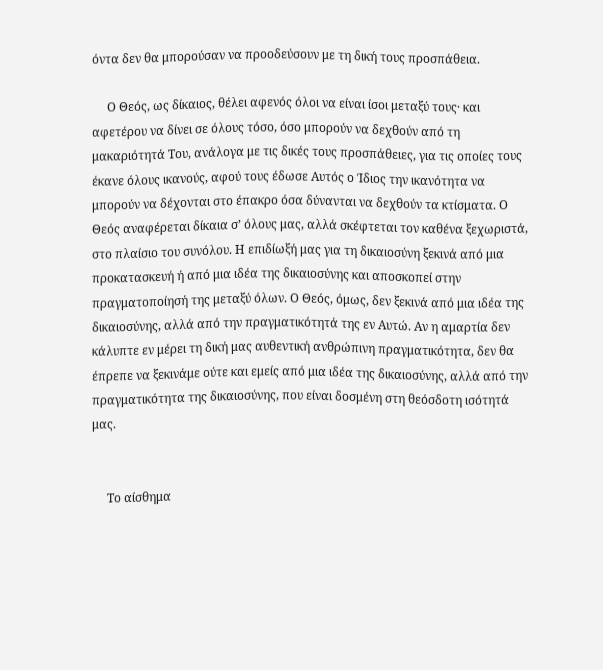όντα δεν θα μπορούσαν να προοδεύσουν με τη δική τους προσπάθεια.

     Ο Θεός, ως δίκαιος, θέλει αφενός όλοι να είναι ίσοι μεταξύ τους· και αφετέρου να δίνει σε όλους τόσο, όσο μπορούν να δεχθούν από τη μακαριότητά Του, ανάλογα με τις δικές τους προσπάθειες, για τις οποίες τους έκανε όλους ικανούς, αφού τους έδωσε Αυτός ο Ίδιος την ικανότητα να μπορούν να δέχονται στο έπακρο όσα δύνανται να δεχθούν τα κτίσματα. Ο Θεός αναφέρεται δίκαια σ’ όλους μας, αλλά σκέφτεται τον καθένα ξεχωριστά, στο πλαίσιο του συνόλου. Η επιδίωξή μας για τη δικαιοσύνη ξεκινά από μια προκατασκευή ή από μια ιδέα της δικαιοσύνης και αποσκοπεί στην πραγματοποίησή της μεταξύ όλων. Ο Θεός, όμως, δεν ξεκινά από μια ιδέα της δικαιοσύνης, αλλά από την πραγματικότητά της εν Αυτώ. Αν η αμαρτία δεν κάλυπτε εν μέρει τη δική μας αυθεντική ανθρώπινη πραγματικότητα, δεν θα έπρεπε να ξεκινάμε ούτε και εμείς από μια ιδέα της δικαιοσύνης, αλλά από την πραγματικότητα της δικαιοσύνης, που είναι δοσμένη στη θεόσδοτη ισότητά μας.


     Το αίσθημα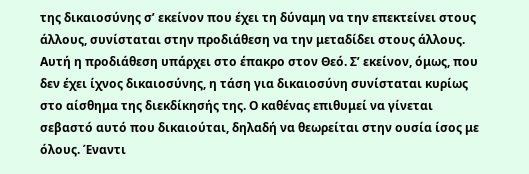της δικαιοσύνης σ’ εκείνον που έχει τη δύναμη να την επεκτείνει στους άλλους, συνίσταται στην προδιάθεση να την μεταδίδει στους άλλους. Αυτή η προδιάθεση υπάρχει στο έπακρο στον Θεό. Σ’ εκείνον, όμως, που δεν έχει ίχνος δικαιοσύνης, η τάση για δικαιοσύνη συνίσταται κυρίως στο αίσθημα της διεκδίκησής της. Ο καθένας επιθυμεί να γίνεται σεβαστό αυτό που δικαιούται, δηλαδή να θεωρείται στην ουσία ίσος με όλους. Έναντι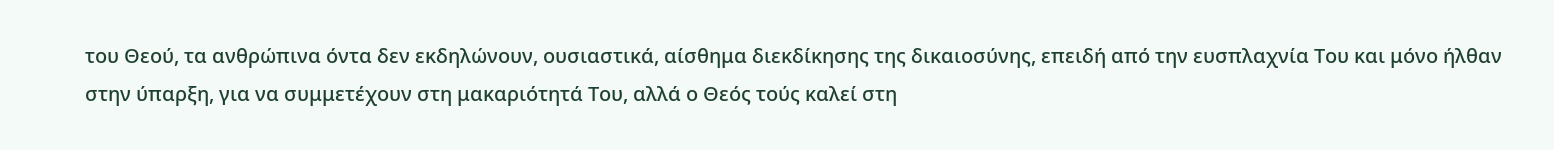του Θεού, τα ανθρώπινα όντα δεν εκδηλώνουν, ουσιαστικά, αίσθημα διεκδίκησης της δικαιοσύνης, επειδή από την ευσπλαχνία Του και μόνο ήλθαν στην ύπαρξη, για να συμμετέχουν στη μακαριότητά Του, αλλά ο Θεός τούς καλεί στη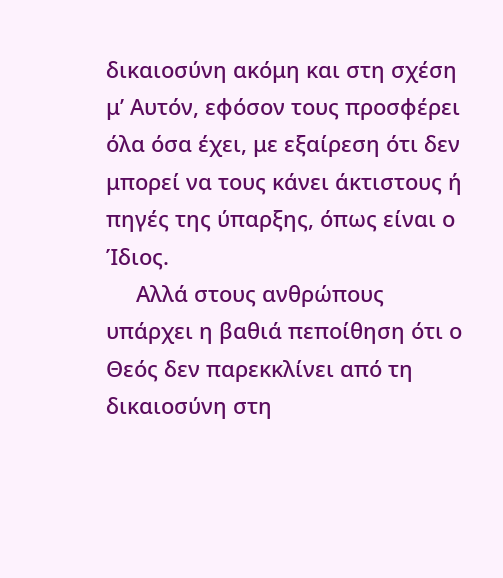δικαιοσύνη ακόμη και στη σχέση μ’ Αυτόν, εφόσον τους προσφέρει όλα όσα έχει, με εξαίρεση ότι δεν μπορεί να τους κάνει άκτιστους ή πηγές της ύπαρξης, όπως είναι ο Ίδιος.
     Αλλά στους ανθρώπους υπάρχει η βαθιά πεποίθηση ότι ο Θεός δεν παρεκκλίνει από τη δικαιοσύνη στη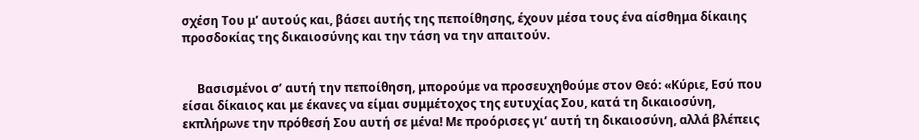σχέση Του μ’ αυτούς και, βάσει αυτής της πεποίθησης, έχουν μέσα τους ένα αίσθημα δίκαιης προσδοκίας της δικαιοσύνης και την τάση να την απαιτούν.


     Βασισμένοι σ’ αυτή την πεποίθηση, μπορούμε να προσευχηθούμε στον Θεό: «Κύριε, Εσύ που είσαι δίκαιος και με έκανες να είμαι συμμέτοχος της ευτυχίας Σου, κατά τη δικαιοσύνη, εκπλήρωνε την πρόθεσή Σου αυτή σε μένα! Με προόρισες γι’ αυτή τη δικαιοσύνη, αλλά βλέπεις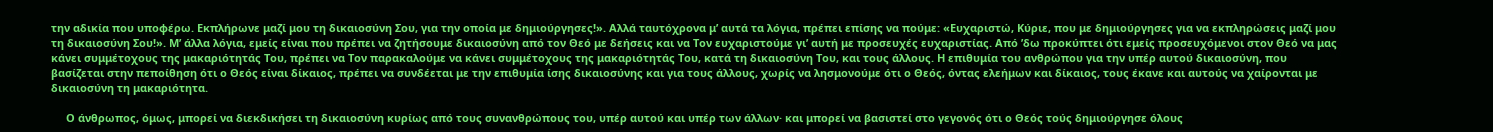την αδικία που υποφέρω. Εκπλήρωνε μαζί μου τη δικαιοσύνη Σου, για την οποία με δημιούργησες!». Αλλά ταυτόχρονα μ’ αυτά τα λόγια, πρέπει επίσης να πούμε: «Ευχαριστώ, Κύριε, που με δημιούργησες για να εκπληρώσεις μαζί μου τη δικαιοσύνη Σου!». Μ’ άλλα λόγια, εμείς είναι που πρέπει να ζητήσουμε δικαιοσύνη από τον Θεό με δεήσεις και να Τον ευχαριστούμε γι’ αυτή με προσευχές ευχαριστίας. Από ’δω προκύπτει ότι εμείς προσευχόμενοι στον Θεό να μας κάνει συμμέτοχους της μακαριότητάς Του, πρέπει να Τον παρακαλούμε να κάνει συμμέτοχους της μακαριότητάς Του, κατά τη δικαιοσύνη Του, και τους άλλους. Η επιθυμία του ανθρώπου για την υπέρ αυτού δικαιοσύνη, που βασίζεται στην πεποίθηση ότι ο Θεός είναι δίκαιος, πρέπει να συνδέεται με την επιθυμία ίσης δικαιοσύνης και για τους άλλους, χωρίς να λησμονούμε ότι ο Θεός, όντας ελεήμων και δίκαιος, τους έκανε και αυτούς να χαίρονται με δικαιοσύνη τη μακαριότητα.

     Ο άνθρωπος, όμως, μπορεί να διεκδικήσει τη δικαιοσύνη κυρίως από τους συνανθρώπους του, υπέρ αυτού και υπέρ των άλλων· και μπορεί να βασιστεί στο γεγονός ότι ο Θεός τούς δημιούργησε όλους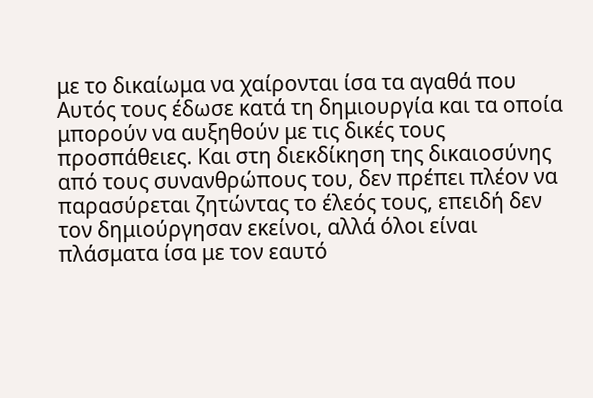με το δικαίωμα να χαίρονται ίσα τα αγαθά που Αυτός τους έδωσε κατά τη δημιουργία και τα οποία μπορούν να αυξηθούν με τις δικές τους προσπάθειες. Και στη διεκδίκηση της δικαιοσύνης από τους συνανθρώπους του, δεν πρέπει πλέον να παρασύρεται ζητώντας το έλεός τους, επειδή δεν τον δημιούργησαν εκείνοι, αλλά όλοι είναι πλάσματα ίσα με τον εαυτό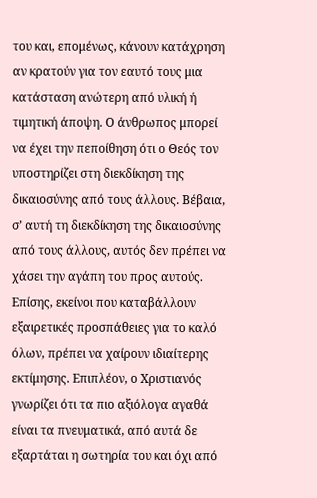του και, επομένως, κάνουν κατάχρηση αν κρατούν για τον εαυτό τους μια κατάσταση ανώτερη από υλική ή τιμητική άποψη. Ο άνθρωπος μπορεί να έχει την πεποίθηση ότι ο Θεός τον υποστηρίζει στη διεκδίκηση της δικαιοσύνης από τους άλλους. Βέβαια, σ’ αυτή τη διεκδίκηση της δικαιοσύνης από τους άλλους, αυτός δεν πρέπει να χάσει την αγάπη του προς αυτούς. Επίσης, εκείνοι που καταβάλλουν εξαιρετικές προσπάθειες για το καλό όλων, πρέπει να χαίρουν ιδιαίτερης εκτίμησης. Επιπλέον, ο Χριστιανός γνωρίζει ότι τα πιο αξιόλογα αγαθά είναι τα πνευματικά, από αυτά δε εξαρτάται η σωτηρία του και όχι από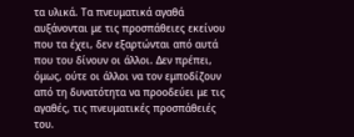τα υλικά. Τα πνευματικά αγαθά αυξάνονται με τις προσπάθειες εκείνου που τα έχει, δεν εξαρτώνται από αυτά που του δίνουν οι άλλοι. Δεν πρέπει, όμως, ούτε οι άλλοι να τον εμποδίζουν από τη δυνατότητα να προοδεύει με τις αγαθές, τις πνευματικές προσπάθειές του.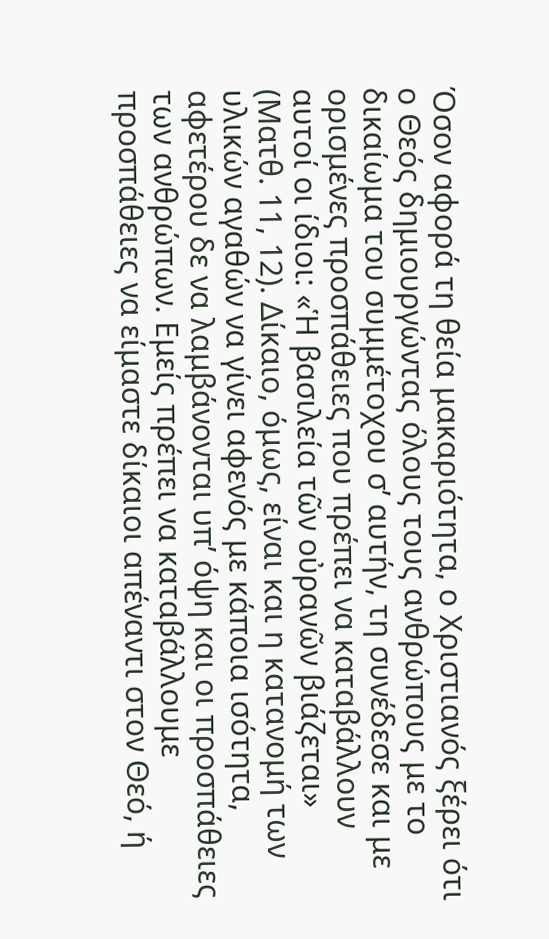Όσον αφορά τη θεία μακαριότητα, ο Χριστιανός ξέρει ότι ο Θεός δημιουργώντας όλους τους ανθρώπους με το δικαίωμα του συμμέτοχου σ’ αυτήν, τη συνέδεσε και με ορισμένες προσπάθειες που πρέπει να καταβάλλουν αυτοί οι ίδιοι: «Ἡ βασιλεία τῶν οὐρανῶν βιάζεται» (Ματθ. 11, 12). Δίκαιο, όμως, είναι και η κατανομή των υλικών αγαθών να γίνει αφενός με κάποια ισότητα, αφετέρου δε να λαμβάνονται υπ’ όψη και οι προσπάθειες των ανθρώπων. Εμείς πρέπει να καταβάλλουμε προσπάθειες να είμαστε δίκαιοι απέναντι στον Θεό, ή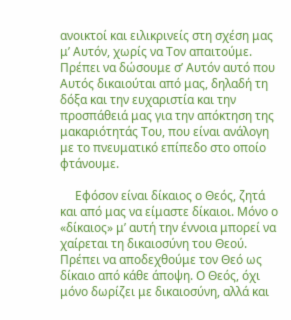ανοικτοί και ειλικρινείς στη σχέση μας μ’ Αυτόν, χωρίς να Τον απαιτούμε. Πρέπει να δώσουμε σ’ Αυτόν αυτό που Αυτός δικαιούται από μας, δηλαδή τη δόξα και την ευχαριστία και την προσπάθειά μας για την απόκτηση της μακαριότητάς Του, που είναι ανάλογη με το πνευματικό επίπεδο στο οποίο φτάνουμε.

     Εφόσον είναι δίκαιος ο Θεός, ζητά και από μας να είμαστε δίκαιοι. Μόνο ο «δίκαιος» μ’ αυτή την έννοια μπορεί να χαίρεται τη δικαιοσύνη του Θεού. Πρέπει να αποδεχθούμε τον Θεό ως δίκαιο από κάθε άποψη. Ο Θεός, όχι μόνο δωρίζει με δικαιοσύνη, αλλά και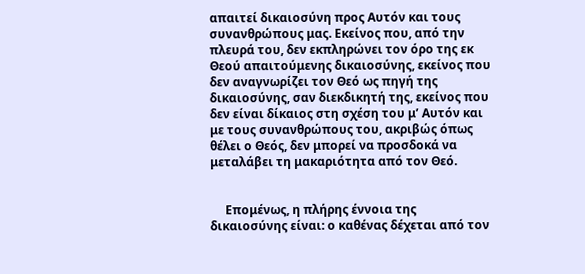απαιτεί δικαιοσύνη προς Αυτόν και τους συνανθρώπους μας. Εκείνος που, από την πλευρά του, δεν εκπληρώνει τον όρο της εκ Θεού απαιτούμενης δικαιοσύνης, εκείνος που δεν αναγνωρίζει τον Θεό ως πηγή της δικαιοσύνης, σαν διεκδικητή της, εκείνος που δεν είναι δίκαιος στη σχέση του μ’ Αυτόν και με τους συνανθρώπους του, ακριβώς όπως θέλει ο Θεός, δεν μπορεί να προσδοκά να μεταλάβει τη μακαριότητα από τον Θεό.


     Επομένως, η πλήρης έννοια της δικαιοσύνης είναι: ο καθένας δέχεται από τον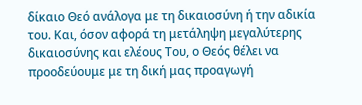δίκαιο Θεό ανάλογα με τη δικαιοσύνη ή την αδικία του. Και, όσον αφορά τη μετάληψη μεγαλύτερης δικαιοσύνης και ελέους Του, ο Θεός θέλει να προοδεύουμε με τη δική μας προαγωγή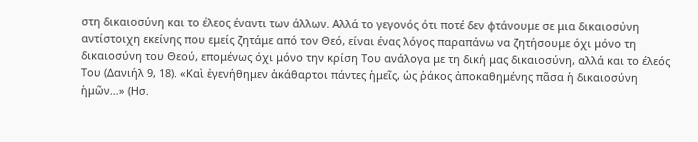στη δικαιοσύνη και το έλεος έναντι των άλλων. Αλλά το γεγονός ότι ποτέ δεν φτάνουμε σε μια δικαιοσύνη αντίστοιχη εκείνης που εμείς ζητάμε από τον Θεό, είναι ένας λόγος παραπάνω να ζητήσουμε όχι μόνο τη δικαιοσύνη του Θεού, επομένως όχι μόνο την κρίση Του ανάλογα με τη δική μας δικαιοσύνη, αλλά και το έλεός Του (Δανιήλ 9, 18). «Καὶ ἐγενήθημεν ἀκάθαρτοι πάντες ἡμεῖς, ὡς ῥάκος ἀποκαθημένης πᾶσα ἡ δικαιοσύνη ἡμῶν…» (Ησ.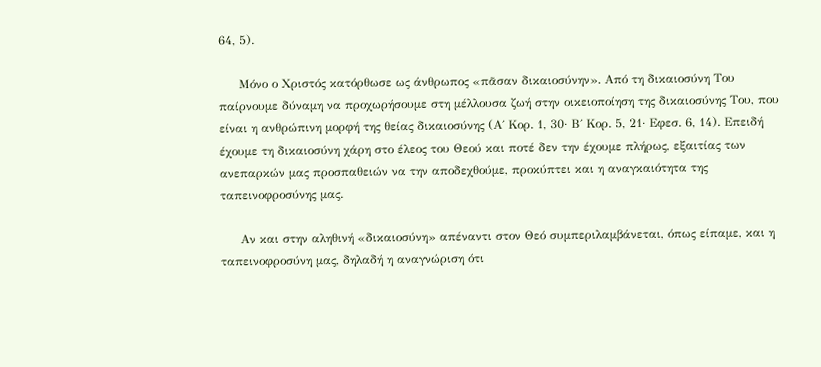64, 5).

     Μόνο ο Χριστός κατόρθωσε ως άνθρωπος «πᾶσαν δικαιοσύνην». Από τη δικαιοσύνη Του παίρνουμε δύναμη να προχωρήσουμε στη μέλλουσα ζωή στην οικειοποίηση της δικαιοσύνης Του, που είναι η ανθρώπινη μορφή της θείας δικαιοσύνης (Α΄ Κορ. 1, 30· Β΄ Κορ. 5, 21· Εφεσ. 6, 14). Επειδή έχουμε τη δικαιοσύνη χάρη στο έλεος του Θεού και ποτέ δεν την έχουμε πλήρως, εξαιτίας των ανεπαρκών μας προσπαθειών να την αποδεχθούμε, προκύπτει και η αναγκαιότητα της ταπεινοφροσύνης μας.

     Αν και στην αληθινή «δικαιοσύνη» απέναντι στον Θεό συμπεριλαμβάνεται, όπως είπαμε, και η ταπεινοφροσύνη μας, δηλαδή η αναγνώριση ότι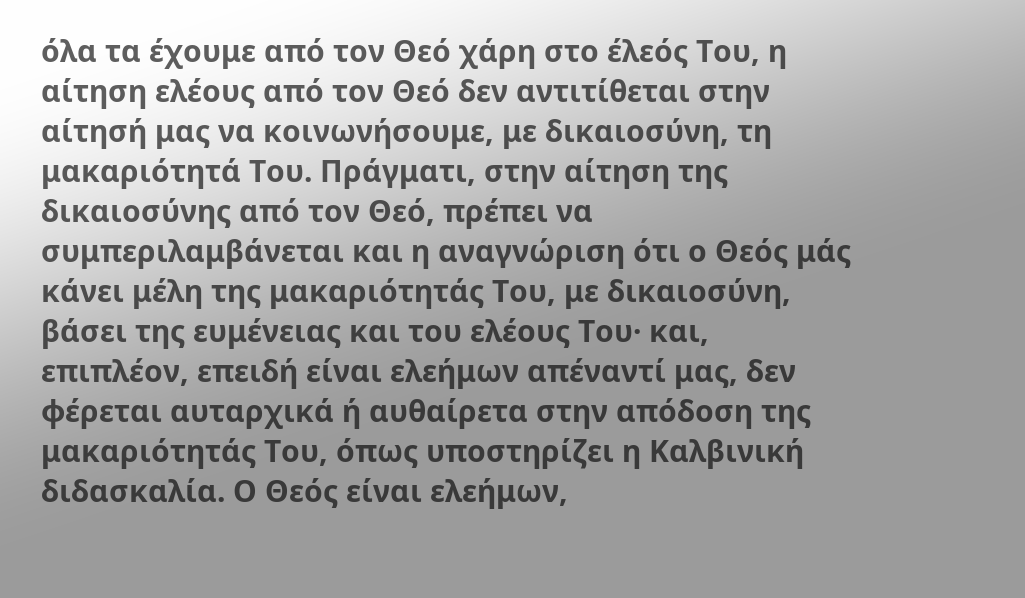όλα τα έχουμε από τον Θεό χάρη στο έλεός Του, η αίτηση ελέους από τον Θεό δεν αντιτίθεται στην αίτησή μας να κοινωνήσουμε, με δικαιοσύνη, τη μακαριότητά Του. Πράγματι, στην αίτηση της δικαιοσύνης από τον Θεό, πρέπει να συμπεριλαμβάνεται και η αναγνώριση ότι ο Θεός μάς κάνει μέλη της μακαριότητάς Του, με δικαιοσύνη, βάσει της ευμένειας και του ελέους Του· και, επιπλέον, επειδή είναι ελεήμων απέναντί μας, δεν φέρεται αυταρχικά ή αυθαίρετα στην απόδοση της μακαριότητάς Του, όπως υποστηρίζει η Καλβινική διδασκαλία. Ο Θεός είναι ελεήμων,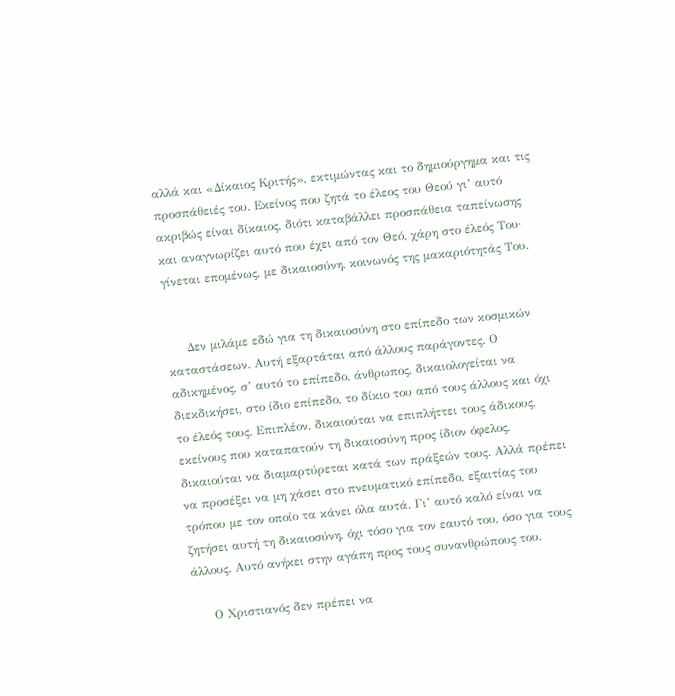αλλά και «Δίκαιος Κριτής», εκτιμώντας και το δημιούργημα και τις προσπάθειές του. Εκείνος που ζητά το έλεος του Θεού γι’ αυτό ακριβώς είναι δίκαιος, διότι καταβάλλει προσπάθεια ταπείνωσης και αναγνωρίζει αυτό που έχει από τον Θεό, χάρη στο έλεός Του· γίνεται επομένως, με δικαιοσύνη, κοινωνός της μακαριότητάς Του.


     Δεν μιλάμε εδώ για τη δικαιοσύνη στο επίπεδο των κοσμικών καταστάσεων. Αυτή εξαρτάται από άλλους παράγοντες. Ο αδικημένος, σ’ αυτό το επίπεδο, άνθρωπος, δικαιολογείται να διεκδικήσει, στο ίδιο επίπεδο, το δίκιο του από τους άλλους και όχι το έλεός τους. Επιπλέον, δικαιούται να επιπλήττει τους άδικους, εκείνους που καταπατούν τη δικαιοσύνη προς ίδιον όφελος, δικαιούται να διαμαρτύρεται κατά των πράξεών τους. Αλλά πρέπει να προσέξει να μη χάσει στο πνευματικό επίπεδο, εξαιτίας του τρόπου με τον οποίο τα κάνει όλα αυτά. Γι’ αυτό καλό είναι να ζητήσει αυτή τη δικαιοσύνη, όχι τόσο για τον εαυτό του, όσο για τους άλλους. Αυτό ανήκει στην αγάπη προς τους συνανθρώπους του.

     Ο Χριστιανός δεν πρέπει να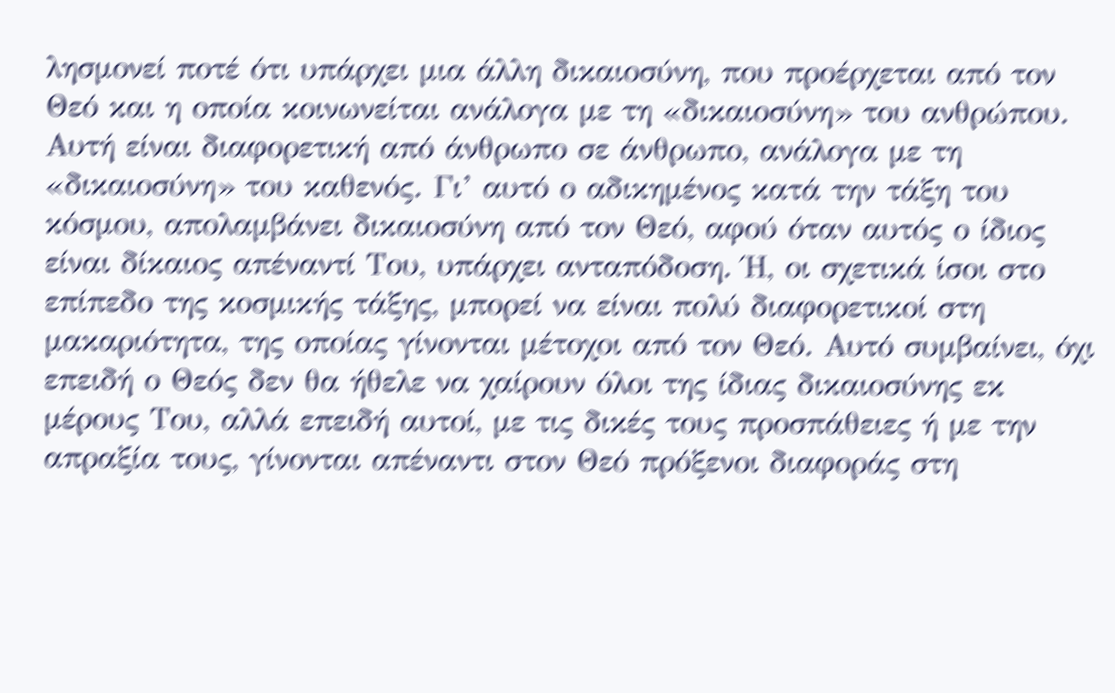λησμονεί ποτέ ότι υπάρχει μια άλλη δικαιοσύνη, που προέρχεται από τον Θεό και η οποία κοινωνείται ανάλογα με τη «δικαιοσύνη» του ανθρώπου. Αυτή είναι διαφορετική από άνθρωπο σε άνθρωπο, ανάλογα με τη «δικαιοσύνη» του καθενός. Γι’ αυτό ο αδικημένος κατά την τάξη του κόσμου, απολαμβάνει δικαιοσύνη από τον Θεό, αφού όταν αυτός ο ίδιος είναι δίκαιος απέναντί Του, υπάρχει ανταπόδοση. Ή, οι σχετικά ίσοι στο επίπεδο της κοσμικής τάξης, μπορεί να είναι πολύ διαφορετικοί στη μακαριότητα, της οποίας γίνονται μέτοχοι από τον Θεό. Αυτό συμβαίνει, όχι επειδή ο Θεός δεν θα ήθελε να χαίρουν όλοι της ίδιας δικαιοσύνης εκ μέρους Του, αλλά επειδή αυτοί, με τις δικές τους προσπάθειες ή με την απραξία τους, γίνονται απέναντι στον Θεό πρόξενοι διαφοράς στη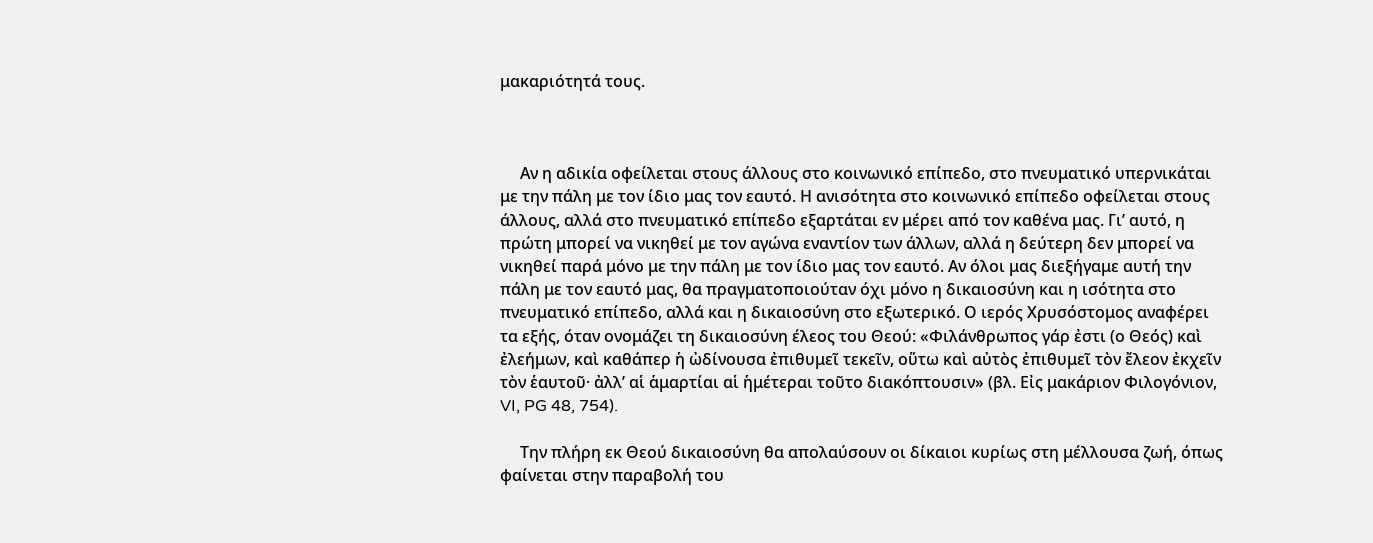μακαριότητά τους.



     Αν η αδικία οφείλεται στους άλλους στο κοινωνικό επίπεδο, στο πνευματικό υπερνικάται με την πάλη με τον ίδιο μας τον εαυτό. Η ανισότητα στο κοινωνικό επίπεδο οφείλεται στους άλλους, αλλά στο πνευματικό επίπεδο εξαρτάται εν μέρει από τον καθένα μας. Γι’ αυτό, η πρώτη μπορεί να νικηθεί με τον αγώνα εναντίον των άλλων, αλλά η δεύτερη δεν μπορεί να νικηθεί παρά μόνο με την πάλη με τον ίδιο μας τον εαυτό. Αν όλοι μας διεξήγαμε αυτή την πάλη με τον εαυτό μας, θα πραγματοποιούταν όχι μόνο η δικαιοσύνη και η ισότητα στο πνευματικό επίπεδο, αλλά και η δικαιοσύνη στο εξωτερικό. Ο ιερός Χρυσόστομος αναφέρει τα εξής, όταν ονομάζει τη δικαιοσύνη έλεος του Θεού: «Φιλάνθρωπος γάρ ἐστι (ο Θεός) καὶ ἐλεήμων, καὶ καθάπερ ἡ ὠδίνουσα ἐπιθυμεῖ τεκεῖν, οὕτω καὶ αὐτὸς ἐπιθυμεῖ τὸν ἔλεον ἐκχεῖν τὸν ἑαυτοῦ· ἀλλ’ αἱ ἁμαρτίαι αἱ ἡμέτεραι τοῦτο διακόπτουσιν» (βλ. Εἰς μακάριον Φιλογόνιον, VI, PG 48, 754).

     Την πλήρη εκ Θεού δικαιοσύνη θα απολαύσουν οι δίκαιοι κυρίως στη μέλλουσα ζωή, όπως φαίνεται στην παραβολή του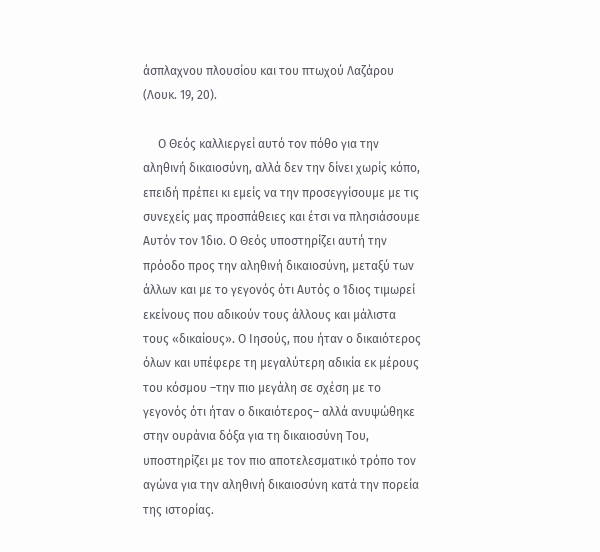άσπλαχνου πλουσίου και του πτωχού Λαζάρου (Λουκ. 19, 20).

     Ο Θεός καλλιεργεί αυτό τον πόθο για την αληθινή δικαιοσύνη, αλλά δεν την δίνει χωρίς κόπο, επειδή πρέπει κι εμείς να την προσεγγίσουμε με τις συνεχείς μας προσπάθειες και έτσι να πλησιάσουμε Αυτόν τον Ίδιο. Ο Θεός υποστηρίζει αυτή την πρόοδο προς την αληθινή δικαιοσύνη, μεταξύ των άλλων και με το γεγονός ότι Αυτός ο Ίδιος τιμωρεί εκείνους που αδικούν τους άλλους και μάλιστα τους «δικαίους». Ο Ιησούς, που ήταν ο δικαιότερος όλων και υπέφερε τη μεγαλύτερη αδικία εκ μέρους του κόσμου –την πιο μεγάλη σε σχέση με το γεγονός ότι ήταν ο δικαιότερος– αλλά ανυψώθηκε στην ουράνια δόξα για τη δικαιοσύνη Του, υποστηρίζει με τον πιο αποτελεσματικό τρόπο τον αγώνα για την αληθινή δικαιοσύνη κατά την πορεία της ιστορίας.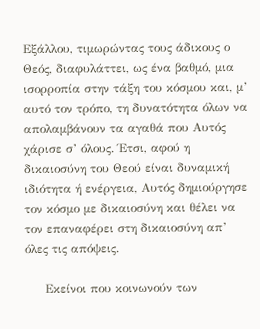Εξάλλου, τιμωρώντας τους άδικους ο Θεός, διαφυλάττει, ως ένα βαθμό, μια ισορροπία στην τάξη του κόσμου και, μ’ αυτό τον τρόπο, τη δυνατότητα όλων να απολαμβάνουν τα αγαθά που Αυτός χάρισε σ’ όλους. Έτσι, αφού η δικαιοσύνη του Θεού είναι δυναμική ιδιότητα ή ενέργεια, Αυτός δημιούργησε τον κόσμο με δικαιοσύνη και θέλει να τον επαναφέρει στη δικαιοσύνη απ’ όλες τις απόψεις.

     Εκείνοι που κοινωνούν των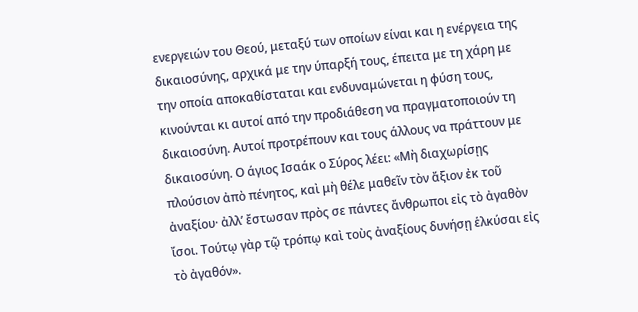ενεργειών του Θεού, μεταξύ των οποίων είναι και η ενέργεια της δικαιοσύνης, αρχικά με την ύπαρξή τους, έπειτα με τη χάρη με την οποία αποκαθίσταται και ενδυναμώνεται η φύση τους, κινούνται κι αυτοί από την προδιάθεση να πραγματοποιούν τη δικαιοσύνη. Αυτοί προτρέπουν και τους άλλους να πράττουν με δικαιοσύνη. Ο άγιος Ισαάκ ο Σύρος λέει: «Μὴ διαχωρίσῃς πλούσιον ἀπὸ πένητος, καὶ μὴ θέλε μαθεῖν τὸν ἄξιον ἐκ τοῦ ἀναξίου· ἀλλ’ ἔστωσαν πρὸς σε πάντες ἄνθρωποι εἰς τὸ ἀγαθὸν ἴσοι. Τούτῳ γὰρ τῷ τρόπῳ καὶ τοὺς ἀναξίους δυνήσῃ ἑλκύσαι εἰς τὸ ἀγαθόν».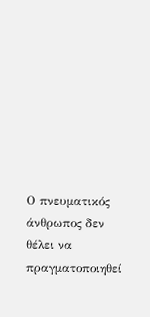Ο πνευματικός άνθρωπος δεν θέλει να πραγματοποιηθεί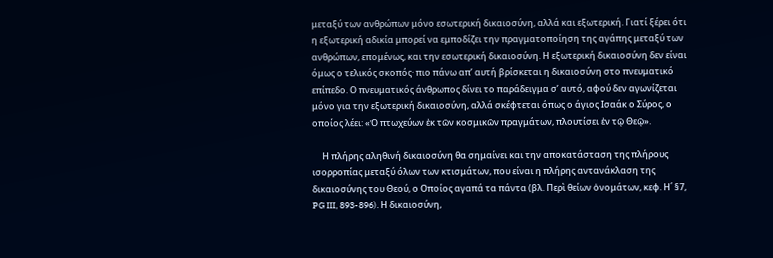μεταξύ των ανθρώπων μόνο εσωτερική δικαιοσύνη, αλλά και εξωτερική. Γιατί ξέρει ότι η εξωτερική αδικία μπορεί να εμποδίζει την πραγματοποίηση της αγάπης μεταξύ των ανθρώπων, επομένως, και την εσωτερική δικαιοσύνη. Η εξωτερική δικαιοσύνη δεν είναι όμως ο τελικός σκοπός· πιο πάνω απ’ αυτή βρίσκεται η δικαιοσύνη στο πνευματικό επίπεδο. Ο πνευματικός άνθρωπος δίνει το παράδειγμα σ’ αυτό, αφού δεν αγωνίζεται μόνο για την εξωτερική δικαιοσύνη, αλλά σκέφτεται όπως ο άγιος Ισαάκ ο Σύρος, ο οποίος λέει: «Ὁ πτωχεύων ἐκ τῶν κοσμικῶν πραγμάτων, πλουτίσει ἐν τῷ Θεῷ».

     Η πλήρης αληθινή δικαιοσύνη θα σημαίνει και την αποκατάσταση της πλήρους ισορροπίας μεταξύ όλων των κτισμάτων, που είναι η πλήρης αντανάκλαση της δικαιοσύνης του Θεού, ο Οποίος αγαπά τα πάντα (βλ. Περὶ θείων ὀνομάτων, κεφ. Η΄ §7, PG III, 893-896). Η δικαιοσύνη,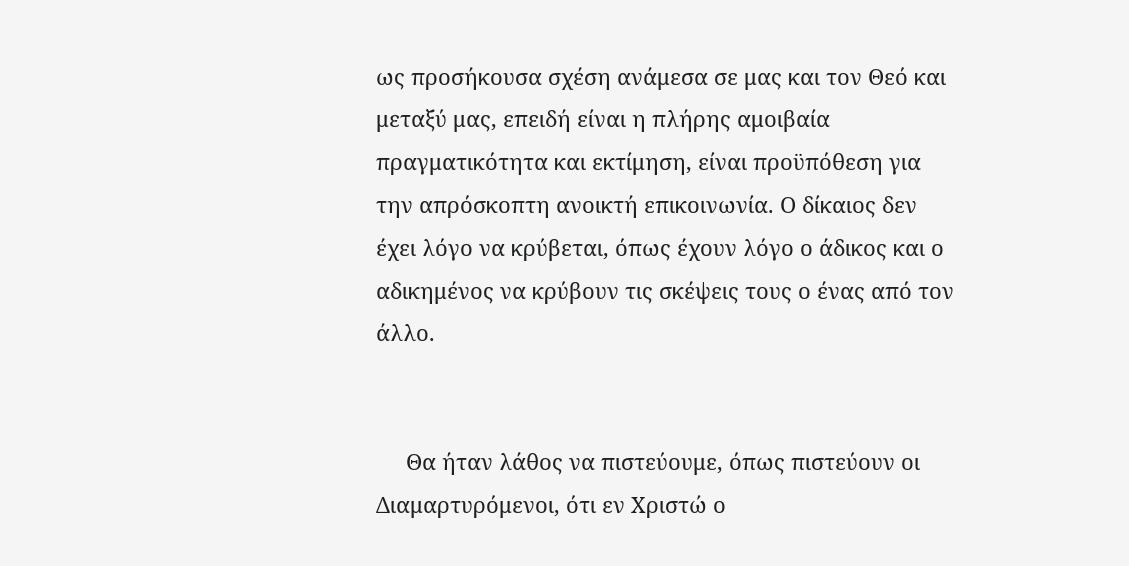ως προσήκουσα σχέση ανάμεσα σε μας και τον Θεό και μεταξύ μας, επειδή είναι η πλήρης αμοιβαία πραγματικότητα και εκτίμηση, είναι προϋπόθεση για την απρόσκοπτη ανοικτή επικοινωνία. Ο δίκαιος δεν έχει λόγο να κρύβεται, όπως έχουν λόγο ο άδικος και ο αδικημένος να κρύβουν τις σκέψεις τους ο ένας από τον άλλο.


     Θα ήταν λάθος να πιστεύουμε, όπως πιστεύουν οι Διαμαρτυρόμενοι, ότι εν Χριστώ ο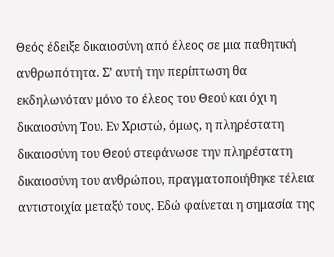Θεός έδειξε δικαιοσύνη από έλεος σε μια παθητική ανθρωπότητα. Σ’ αυτή την περίπτωση θα εκδηλωνόταν μόνο το έλεος του Θεού και όχι η δικαιοσύνη Του. Εν Χριστώ, όμως, η πληρέστατη δικαιοσύνη του Θεού στεφάνωσε την πληρέστατη δικαιοσύνη του ανθρώπου, πραγματοποιήθηκε τέλεια αντιστοιχία μεταξύ τους. Εδώ φαίνεται η σημασία της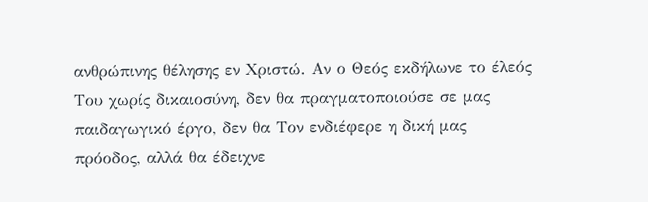ανθρώπινης θέλησης εν Χριστώ. Αν ο Θεός εκδήλωνε το έλεός Του χωρίς δικαιοσύνη, δεν θα πραγματοποιούσε σε μας παιδαγωγικό έργο, δεν θα Τον ενδιέφερε η δική μας πρόοδος, αλλά θα έδειχνε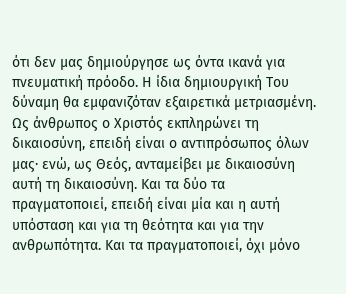ότι δεν μας δημιούργησε ως όντα ικανά για πνευματική πρόοδο. Η ίδια δημιουργική Του δύναμη θα εμφανιζόταν εξαιρετικά μετριασμένη. Ως άνθρωπος ο Χριστός εκπληρώνει τη δικαιοσύνη, επειδή είναι ο αντιπρόσωπος όλων μας· ενώ, ως Θεός, ανταμείβει με δικαιοσύνη αυτή τη δικαιοσύνη. Και τα δύο τα πραγματοποιεί, επειδή είναι μία και η αυτή υπόσταση και για τη θεότητα και για την ανθρωπότητα. Και τα πραγματοποιεί, όχι μόνο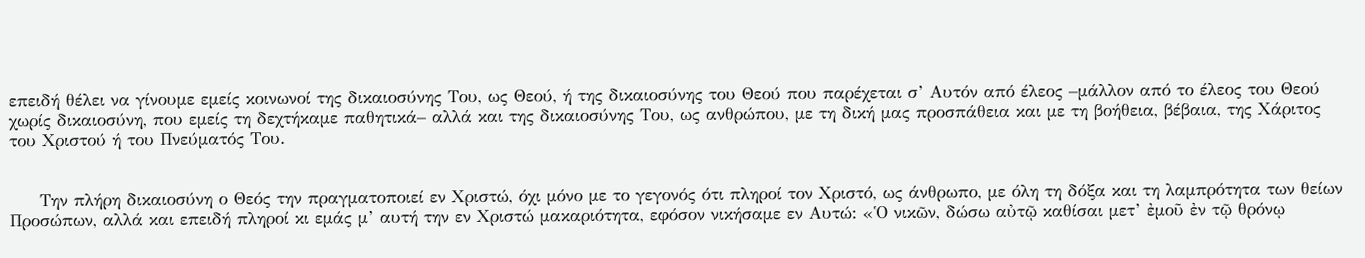επειδή θέλει να γίνουμε εμείς κοινωνοί της δικαιοσύνης Του, ως Θεού, ή της δικαιοσύνης του Θεού που παρέχεται σ’ Αυτόν από έλεος –μάλλον από το έλεος του Θεού χωρίς δικαιοσύνη, που εμείς τη δεχτήκαμε παθητικά– αλλά και της δικαιοσύνης Του, ως ανθρώπου, με τη δική μας προσπάθεια και με τη βοήθεια, βέβαια, της Χάριτος του Χριστού ή του Πνεύματός Του.


     Την πλήρη δικαιοσύνη ο Θεός την πραγματοποιεί εν Χριστώ, όχι μόνο με το γεγονός ότι πληροί τον Χριστό, ως άνθρωπο, με όλη τη δόξα και τη λαμπρότητα των θείων Προσώπων, αλλά και επειδή πληροί κι εμάς μ’ αυτή την εν Χριστώ μακαριότητα, εφόσον νικήσαμε εν Αυτώ: «Ὁ νικῶν, δώσω αὐτῷ καθίσαι μετ’ ἐμοῦ ἐν τῷ θρόνῳ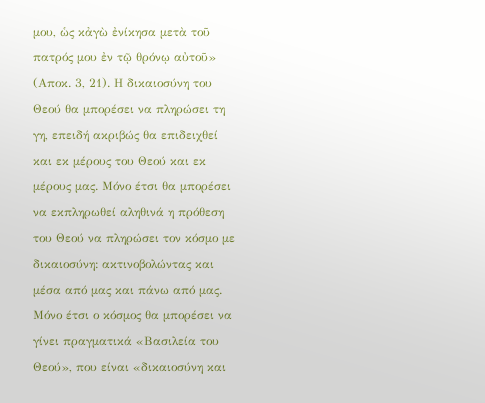μου, ὡς κἀγὼ ἐνίκησα μετὰ τοῦ πατρός μου ἐν τῷ θρόνῳ αὐτοῦ» (Αποκ. 3, 21). Η δικαιοσύνη του Θεού θα μπορέσει να πληρώσει τη γη, επειδή ακριβώς θα επιδειχθεί και εκ μέρους του Θεού και εκ μέρους μας. Μόνο έτσι θα μπορέσει να εκπληρωθεί αληθινά η πρόθεση του Θεού να πληρώσει τον κόσμο με δικαιοσύνη: ακτινοβολώντας και μέσα από μας και πάνω από μας. Μόνο έτσι ο κόσμος θα μπορέσει να γίνει πραγματικά «Βασιλεία του Θεού», που είναι «δικαιοσύνη και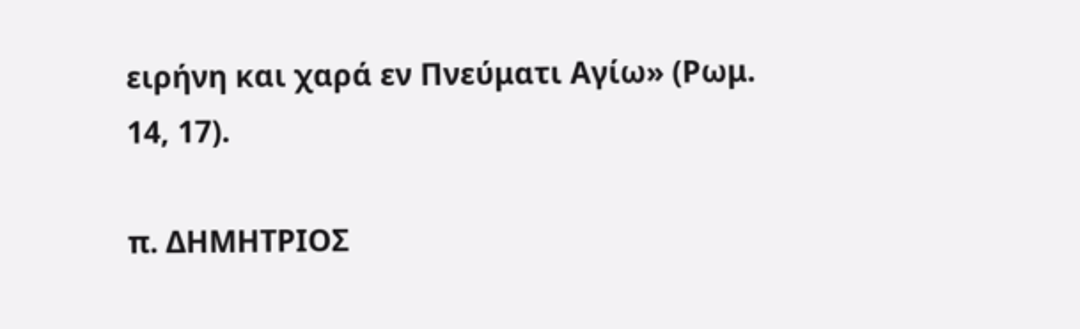ειρήνη και χαρά εν Πνεύματι Αγίω» (Ρωμ. 14, 17).

π. ΔΗΜΗΤΡΙΟΣ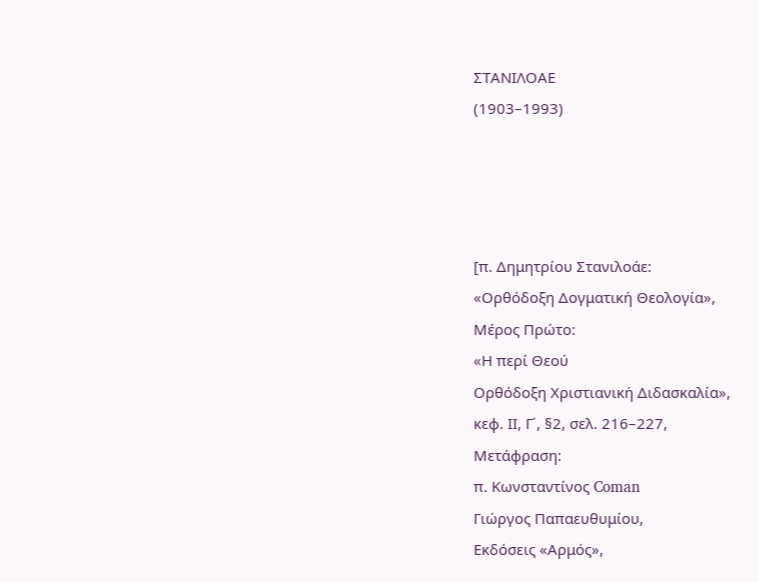ΣΤΑΝΙΛΟΑΕ
(1903–1993)




[π. Δημητρίου Στανιλοάε:
«Ορθόδοξη Δογματική Θεολογία»,
Μέρος Πρώτο:
«Η περί Θεού
Ορθόδοξη Χριστιανική Διδασκαλία»,
κεφ. ΙΙ, Γ΄, §2, σελ. 216–227,
Μετάφραση:
π. Κωνσταντίνος Coman
Γιώργος Παπαευθυμίου,
Εκδόσεις «Αρμός»,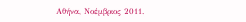Αθήνα, Νοέμβριος 2011.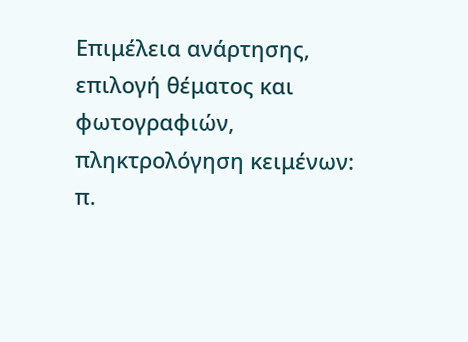Επιμέλεια ανάρτησης,
επιλογή θέματος και φωτογραφιών,
πληκτρολόγηση κειμένων:
π.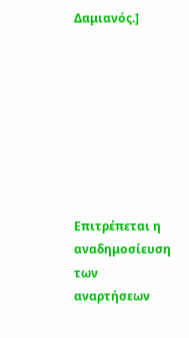Δαμιανός.]








Επιτρέπεται η αναδημοσίευση
των αναρτήσεων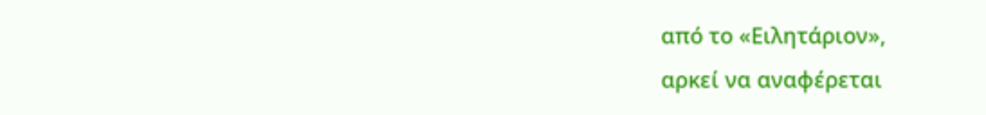από το «Ειλητάριον»,
αρκεί να αναφέρεται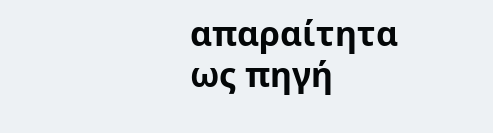απαραίτητα
ως πηγή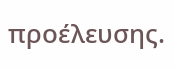προέλευσης.